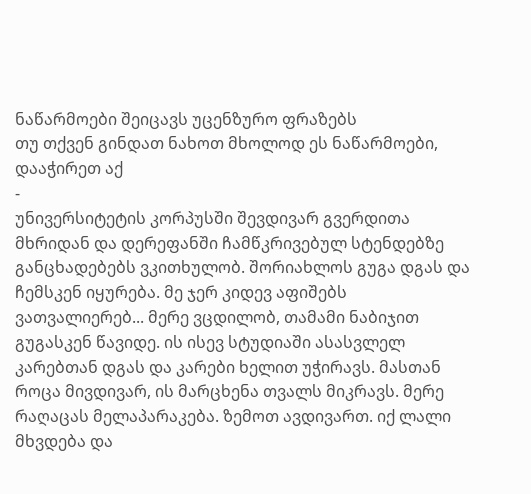ნაწარმოები შეიცავს უცენზურო ფრაზებს
თუ თქვენ გინდათ ნახოთ მხოლოდ ეს ნაწარმოები, დააჭირეთ აქ
-
უნივერსიტეტის კორპუსში შევდივარ გვერდითა მხრიდან და დერეფანში ჩამწკრივებულ სტენდებზე განცხადებებს ვკითხულობ. შორიახლოს გუგა დგას და ჩემსკენ იყურება. მე ჯერ კიდევ აფიშებს ვათვალიერებ... მერე ვცდილობ, თამამი ნაბიჯით გუგასკენ წავიდე. ის ისევ სტუდიაში ასასვლელ კარებთან დგას და კარები ხელით უჭირავს. მასთან როცა მივდივარ, ის მარცხენა თვალს მიკრავს. მერე რაღაცას მელაპარაკება. ზემოთ ავდივართ. იქ ლალი მხვდება და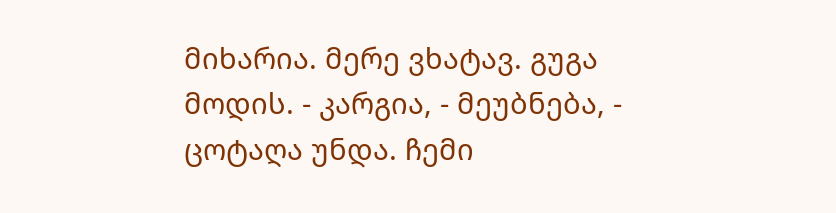მიხარია. მერე ვხატავ. გუგა მოდის. - კარგია, - მეუბნება, - ცოტაღა უნდა. ჩემი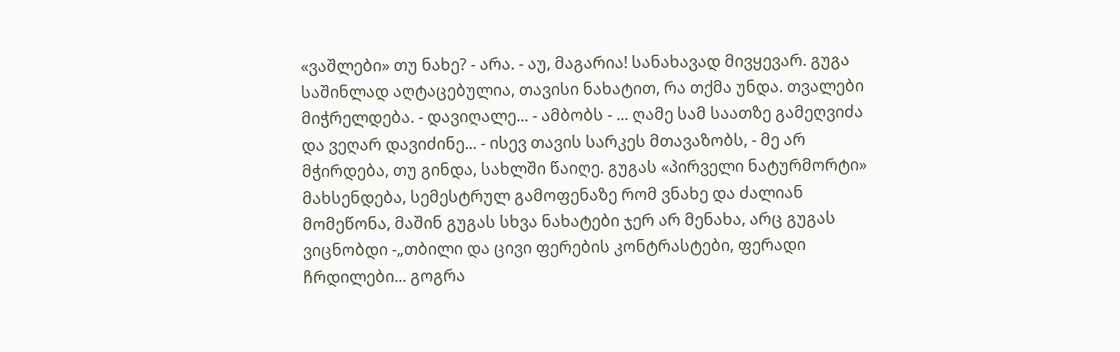«ვაშლები» თუ ნახე? - არა. - აუ, მაგარია! სანახავად მივყევარ. გუგა საშინლად აღტაცებულია, თავისი ნახატით, რა თქმა უნდა. თვალები მიჭრელდება. - დავიღალე... - ამბობს - ... ღამე სამ საათზე გამეღვიძა და ვეღარ დავიძინე... - ისევ თავის სარკეს მთავაზობს, - მე არ მჭირდება, თუ გინდა, სახლში წაიღე. გუგას «პირველი ნატურმორტი» მახსენდება, სემესტრულ გამოფენაზე რომ ვნახე და ძალიან მომეწონა, მაშინ გუგას სხვა ნახატები ჯერ არ მენახა, არც გუგას ვიცნობდი -„თბილი და ცივი ფერების კონტრასტები, ფერადი ჩრდილები... გოგრა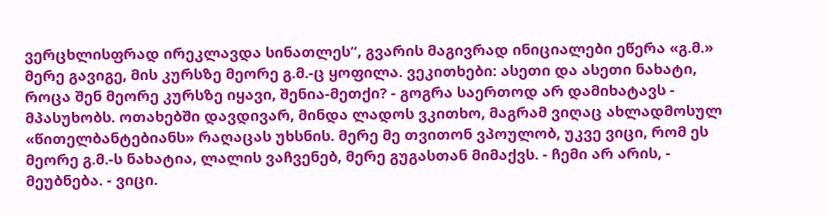ვერცხლისფრად ირეკლავდა სინათლეს“, გვარის მაგივრად ინიციალები ეწერა «გ.მ.» მერე გავიგე, მის კურსზე მეორე გ.მ.-ც ყოფილა. ვეკითხები: ასეთი და ასეთი ნახატი, როცა შენ მეორე კურსზე იყავი, შენია-მეთქი? - გოგრა საერთოდ არ დამიხატავს - მპასუხობს. ოთახებში დავდივარ, მინდა ლადოს ვკითხო, მაგრამ ვიღაც ახლადმოსულ «წითელბანტებიანს» რაღაცას უხსნის. მერე მე თვითონ ვპოულობ, უკვე ვიცი, რომ ეს მეორე გ.მ.-ს ნახატია, ლალის ვაჩვენებ, მერე გუგასთან მიმაქვს. - ჩემი არ არის, - მეუბნება. - ვიცი.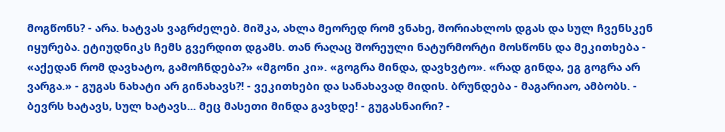მოგწონს? - არა. ხატვას ვაგრძელებ. მიშკა, ახლა მეორედ რომ ვნახე, შორიახლოს დგას და სულ ჩვენსკენ იყურება. ეტიუდნიკს ჩემს გვერდით დგამს. თან რაღაც შორეული ნატურმორტი მოსწონს და მეკითხება - «აქედან რომ დავხატო, გამოჩნდება?» «მგონი კი». «გოგრა მინდა, დავხვტო». «რად გინდა, ეგ გოგრა არ ვარგა.» - გუგას ნახატი არ გინახავს?! - ვეკითხები და სანახავად მიდის. ბრუნდება - მაგარიაო, ამბობს. - ბევრს ხატავს, სულ ხატავს... მეც მასეთი მინდა გავხდე! - გუგასნაირი? -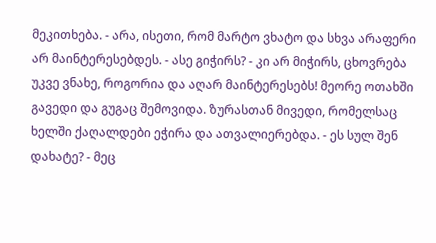მეკითხება. - არა, ისეთი, რომ მარტო ვხატო და სხვა არაფერი არ მაინტერესებდეს. - ასე გიჭირს? - კი არ მიჭირს, ცხოვრება უკვე ვნახე, როგორია და აღარ მაინტერესებს! მეორე ოთახში გავედი და გუგაც შემოვიდა. ზურასთან მივედი, რომელსაც ხელში ქაღალდები ეჭირა და ათვალიერებდა. - ეს სულ შენ დახატე? - მეც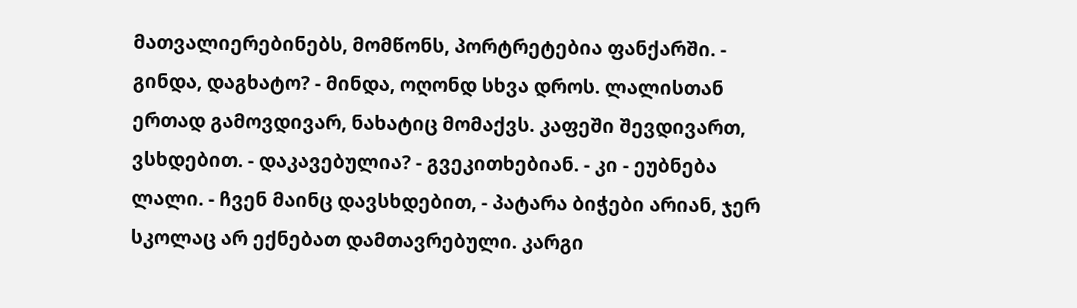მათვალიერებინებს, მომწონს, პორტრეტებია ფანქარში. - გინდა, დაგხატო? - მინდა, ოღონდ სხვა დროს. ლალისთან ერთად გამოვდივარ, ნახატიც მომაქვს. კაფეში შევდივართ, ვსხდებით. - დაკავებულია? - გვეკითხებიან. - კი - ეუბნება ლალი. - ჩვენ მაინც დავსხდებით, - პატარა ბიჭები არიან, ჯერ სკოლაც არ ექნებათ დამთავრებული. კარგი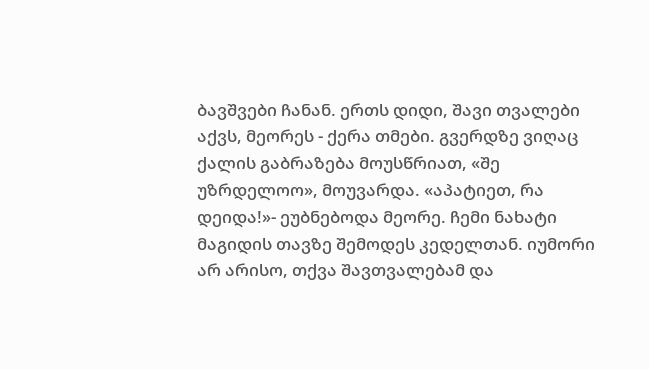ბავშვები ჩანან. ერთს დიდი, შავი თვალები აქვს, მეორეს - ქერა თმები. გვერდზე ვიღაც ქალის გაბრაზება მოუსწრიათ, «შე უზრდელოო», მოუვარდა. «აპატიეთ, რა დეიდა!»- ეუბნებოდა მეორე. ჩემი ნახატი მაგიდის თავზე შემოდეს კედელთან. იუმორი არ არისო, თქვა შავთვალებამ და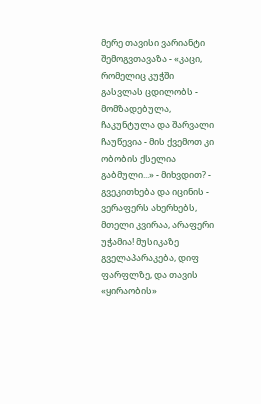მერე თავისი ვარიანტი შემოგვთავაზა - «კაცი, რომელიც კუჭში გასვლას ცდილობს - მომზადებულა, ჩაკუნტულა და შარვალი ჩაუწევია - მის ქვემოთ კი ობობის ქსელია გაბმული...» - მიხვდით? - გვეკითხება და იცინის - ვერაფერს ახერხებს, მთელი კვირაა, არაფერი უჭამია! მუსიკაზე გველაპარაკება, დიფ ფარფლზე, და თავის «ყირაობის»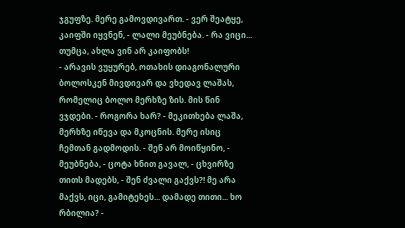ჯგუფზე. მერე გამოვდივართ. - ვერ შეატყე, კაიფში იყვნენ, - ლალი მეუბნება. - რა ვიცი... თუმცა, ახლა ვინ არ კაიფობს!
- არავის ვუყურებ, ოთახის დიაგონალური ბოლოსკენ მივდივარ და ვხედავ ლაშას, რომელიც ბოლო მერხზე ზის. მის წინ ვჯდები. - როგორა ხარ? - მეკითხება ლაშა, მერხზე იწევა და მკოცნის. მერე ისიც ჩემთან გადმოდის. - შენ არ მოიწყინო, - მეუბნება, - ცოტა ხნით გავალ, - ცხვირზე თითს მადებს, - შენ ძვალი გაქვს?! მე არა მაქვს, იცი, გამიტეხეს... დამადე თითი... ხო რბილია? -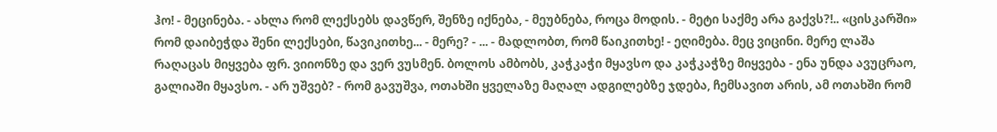ჰო! - მეცინება. - ახლა რომ ლექსებს დავწერ, შენზე იქნება, - მეუბნება, როცა მოდის. - მეტი საქმე არა გაქვს?!.. «ცისკარში» რომ დაიბეჭდა შენი ლექსები, წავიკითხე... - მერე? - ... - მადლობთ, რომ წაიკითხე! - ეღიმება. მეც ვიცინი. მერე ლაშა რაღაცას მიყვება ფრ. ვიიონზე და ვერ ვუსმენ. ბოლოს ამბობს, კაჭკაჭი მყავსო და კაჭკაჭზე მიყვება - ენა უნდა ავუცრაო, გალიაში მყავსო. - არ უშვებ? - რომ გავუშვა, ოთახში ყველაზე მაღალ ადგილებზე ჯდება, ჩემსავით არის, ამ ოთახში რომ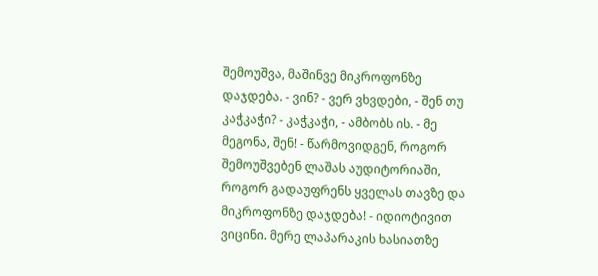შემოუშვა, მაშინვე მიკროფონზე დაჯდება. - ვინ? - ვერ ვხვდები, - შენ თუ კაჭკაჭი? - კაჭკაჭი, - ამბობს ის. - მე მეგონა, შენ! - წარმოვიდგენ, როგორ შემოუშვებენ ლაშას აუდიტორიაში, როგორ გადაუფრენს ყველას თავზე და მიკროფონზე დაჯდება! - იდიოტივით ვიცინი. მერე ლაპარაკის ხასიათზე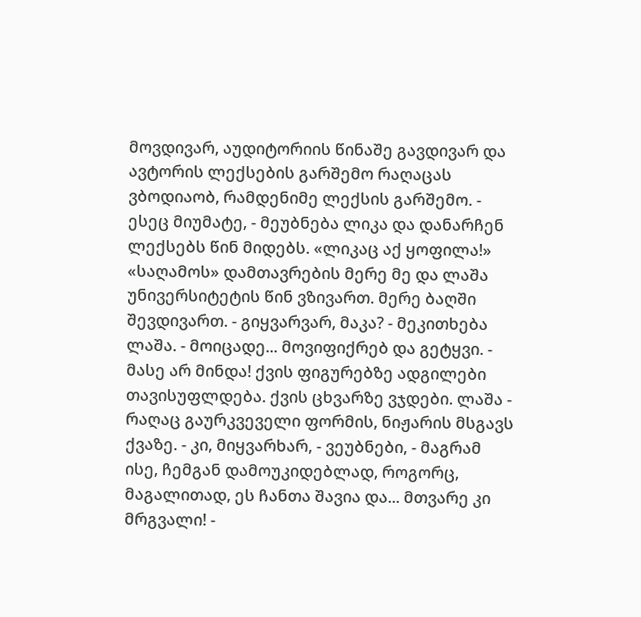მოვდივარ, აუდიტორიის წინაშე გავდივარ და ავტორის ლექსების გარშემო რაღაცას ვბოდიაობ, რამდენიმე ლექსის გარშემო. - ესეც მიუმატე, - მეუბნება ლიკა და დანარჩენ ლექსებს წინ მიდებს. «ლიკაც აქ ყოფილა!»
«საღამოს» დამთავრების მერე მე და ლაშა უნივერსიტეტის წინ ვზივართ. მერე ბაღში შევდივართ. - გიყვარვარ, მაკა? - მეკითხება ლაშა. - მოიცადე... მოვიფიქრებ და გეტყვი. - მასე არ მინდა! ქვის ფიგურებზე ადგილები თავისუფლდება. ქვის ცხვარზე ვჯდები. ლაშა - რაღაც გაურკვეველი ფორმის, ნიჟარის მსგავს ქვაზე. - კი, მიყვარხარ, - ვეუბნები, - მაგრამ ისე, ჩემგან დამოუკიდებლად, როგორც, მაგალითად, ეს ჩანთა შავია და... მთვარე კი მრგვალი! -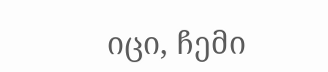იცი, ჩემი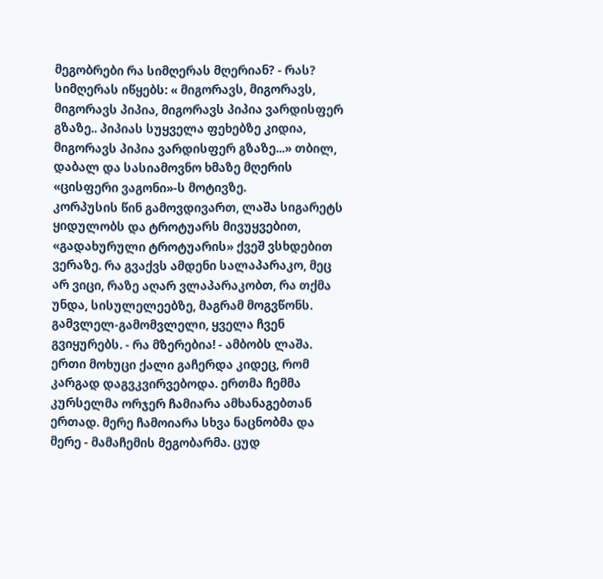მეგობრები რა სიმღერას მღერიან? - რას? სიმღერას იწყებს: « მიგორავს, მიგორავს, მიგორავს პიპია, მიგორავს პიპია ვარდისფერ გზაზე.. პიპიას სუყველა ფეხებზე კიდია, მიგორავს პიპია ვარდისფერ გზაზე...» თბილ, დაბალ და სასიამოვნო ხმაზე მღერის «ცისფერი ვაგონი»-ს მოტივზე.
კორპუსის წინ გამოვდივართ, ლაშა სიგარეტს ყიდულობს და ტროტუარს მივუყვებით, «გადახურული ტროტუარის» ქვეშ ვსხდებით ვერაზე. რა გვაქვს ამდენი სალაპარაკო, მეც არ ვიცი, რაზე აღარ ვლაპარაკობთ, რა თქმა უნდა, სისულელეებზე, მაგრამ მოგვწონს. გამვლელ-გამომვლელი, ყველა ჩვენ გვიყურებს. - რა მზერებია! - ამბობს ლაშა. ერთი მოხუცი ქალი გაჩერდა კიდეც, რომ კარგად დაგვკვირვებოდა. ერთმა ჩემმა კურსელმა ორჯერ ჩამიარა ამხანაგებთან ერთად. მერე ჩამოიარა სხვა ნაცნობმა და მერე - მამაჩემის მეგობარმა. ცუდ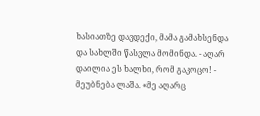ხასიათზე დავდექი, მამა გამახსენდა და სახლში წასვლა მომინდა. - აღარ დაილია ეს ხალხი, რომ გაკოცო! - მეუბნება ლაშა. «მე აღარც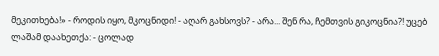მეკითხება!» - როდის იყო, მკოცნიდი! - აღარ გახსოვს? - არა... შენ რა, ჩემთვის გიკოცნია?! უცებ ლაშამ დაახეთქა: - ცოლად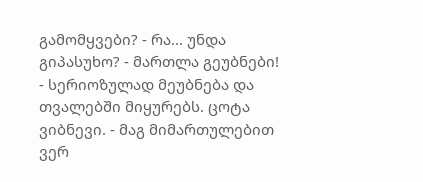გამომყვები? - რა... უნდა გიპასუხო? - მართლა გეუბნები! - სერიოზულად მეუბნება და თვალებში მიყურებს. ცოტა ვიბნევი. - მაგ მიმართულებით ვერ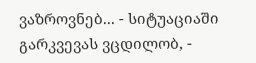ვაზროვნებ... - სიტუაციაში გარკვევას ვცდილობ, -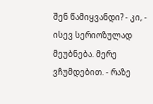შენ წამიყვანდი? - კი, - ისევ სერიოზულად მეუბნება. მერე ვჩუმდებით. - რაზე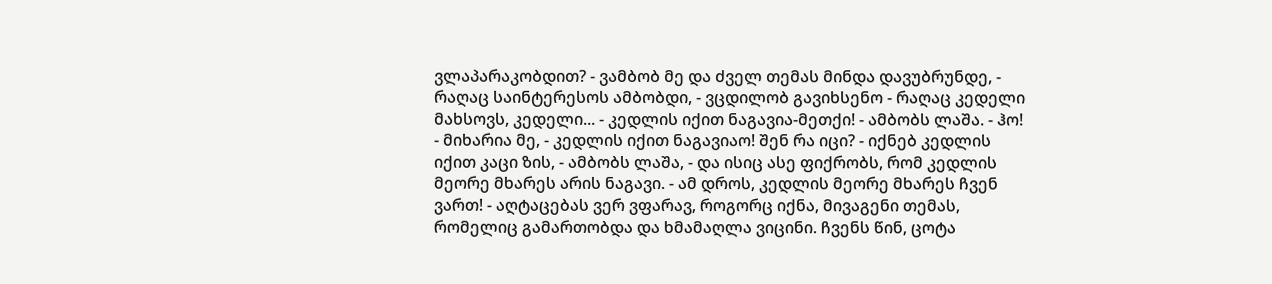ვლაპარაკობდით? - ვამბობ მე და ძველ თემას მინდა დავუბრუნდე, - რაღაც საინტერესოს ამბობდი, - ვცდილობ გავიხსენო - რაღაც კედელი მახსოვს, კედელი... - კედლის იქით ნაგავია-მეთქი! - ამბობს ლაშა. - ჰო! - მიხარია მე, - კედლის იქით ნაგავიაო! შენ რა იცი? - იქნებ კედლის იქით კაცი ზის, - ამბობს ლაშა, - და ისიც ასე ფიქრობს, რომ კედლის მეორე მხარეს არის ნაგავი. - ამ დროს, კედლის მეორე მხარეს ჩვენ ვართ! - აღტაცებას ვერ ვფარავ, როგორც იქნა, მივაგენი თემას, რომელიც გამართობდა და ხმამაღლა ვიცინი. ჩვენს წინ, ცოტა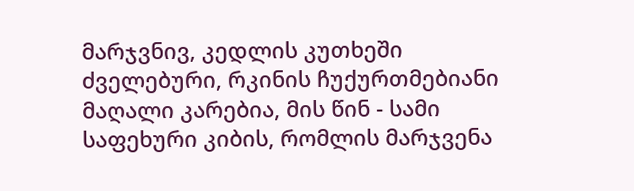მარჯვნივ, კედლის კუთხეში ძველებური, რკინის ჩუქურთმებიანი მაღალი კარებია, მის წინ - სამი საფეხური კიბის, რომლის მარჯვენა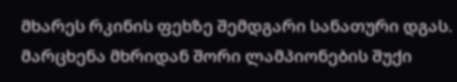მხარეს რკინის ფეხზე შემდგარი სანათური დგას. მარცხენა მხრიდან შორი ლამპიონების შუქი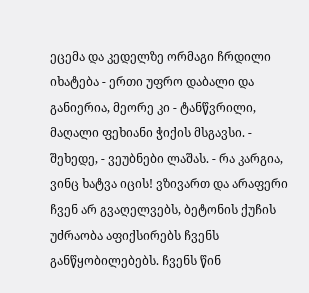ეცემა და კედელზე ორმაგი ჩრდილი იხატება - ერთი უფრო დაბალი და განიერია, მეორე კი - ტანწვრილი, მაღალი ფეხიანი ჭიქის მსგავსი. - შეხედე, - ვეუბნები ლაშას. - რა კარგია, ვინც ხატვა იცის! ვზივართ და არაფერი ჩვენ არ გვაღელვებს, ბეტონის ქუჩის უძრაობა აფიქსირებს ჩვენს განწყობილებებს. ჩვენს წინ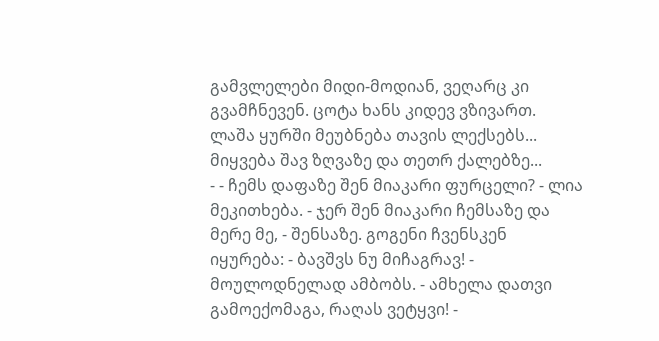გამვლელები მიდი-მოდიან, ვეღარც კი გვამჩნევენ. ცოტა ხანს კიდევ ვზივართ. ლაშა ყურში მეუბნება თავის ლექსებს... მიყვება შავ ზღვაზე და თეთრ ქალებზე...
- - ჩემს დაფაზე შენ მიაკარი ფურცელი? - ლია მეკითხება. - ჯერ შენ მიაკარი ჩემსაზე და მერე მე, - შენსაზე. გოგენი ჩვენსკენ იყურება: - ბავშვს ნუ მიჩაგრავ! - მოულოდნელად ამბობს. - ამხელა დათვი გამოექომაგა, რაღას ვეტყვი! -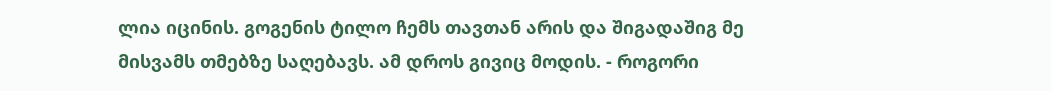ლია იცინის. გოგენის ტილო ჩემს თავთან არის და შიგადაშიგ მე მისვამს თმებზე საღებავს. ამ დროს გივიც მოდის. - როგორი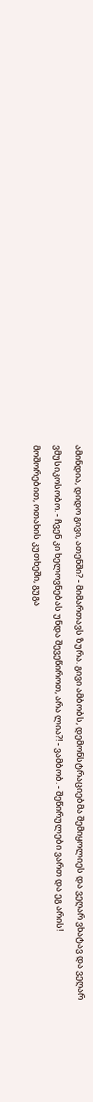ამინდია, დიდო გივი, ათენში? - მიმართავს ზურა. გივი ამბობს, დემონსტრაციებმა შემიყოლიეს და ვეღარ ვხატავ და ვეღარ ვმუსიკოსობო. - ჩვენ კი ხელოვნებას უნდა შევეწიროთ, არა ლია?! - ვამბობ. - შეწირულები ვართ და ეგ არის!
მოშორებით, ოთახის კუთხეში, გუგა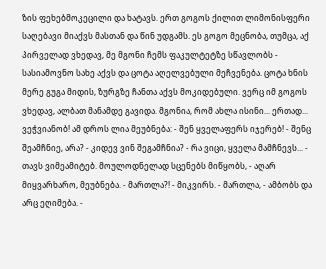ზის ფეხებმოკეცილი და ხატავს. ერთ გოგოს ქილით ლიმონისფერი საღებავი მიაქვს მასთან და წინ უდგამს. ეს გოგო მეცნობა, თუმცა, აქ პირველად ვხედავ, მე მგონი ჩემს ფაკულტეტზე სწავლობს - სასიამოვნო სახე აქვს და ცოტა აღელვებული მეჩვენება. ცოტა ხნის მერე გუგა მიდის, ზურგზე ჩანთა აქვს მოკიდებული. ვერც იმ გოგოს ვხედავ, ალბათ მანამდე გავიდა. მგონია, რომ ახლა ისინი... ერთად... ვეჭვიანობ! ამ დროს ლია მეუბნება: - შენ ყველაფერს იჯერებ! - შენც შეამჩნიე, არა? - კიდევ ვინ შეგამჩნია? - რა ვიცი, ყველა მამჩნევს... - თავს ვიმეამიტებ. მოულოდნელად სცენებს მიწყობს, - აღარ მიყვარხარო, მეუბნება. - მართლა?! - მიკვირს. - მართლა, - ამბობს და არც ეღიმება. -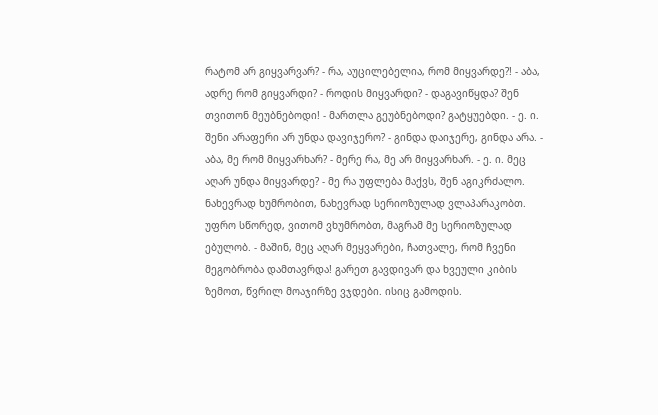რატომ არ გიყვარვარ? - რა, აუცილებელია, რომ მიყვარდე?! - აბა, ადრე რომ გიყვარდი? - როდის მიყვარდი? - დაგავიწყდა? შენ თვითონ მეუბნებოდი! - მართლა გეუბნებოდი? გატყუებდი. - ე. ი. შენი არაფერი არ უნდა დავიჯერო? - გინდა დაიჯერე, გინდა არა. - აბა, მე რომ მიყვარხარ? - მერე რა, მე არ მიყვარხარ. - ე. ი. მეც აღარ უნდა მიყვარდე? - მე რა უფლება მაქვს, შენ აგიკრძალო. ნახევრად ხუმრობით, ნახევრად სერიოზულად ვლაპარაკობთ. უფრო სწორედ, ვითომ ვხუმრობთ, მაგრამ მე სერიოზულად ებულობ. - მაშინ, მეც აღარ მეყვარები, ჩათვალე, რომ ჩვენი მეგობრობა დამთავრდა! გარეთ გავდივარ და ხვეული კიბის ზემოთ, წვრილ მოაჯირზე ვჯდები. ისიც გამოდის.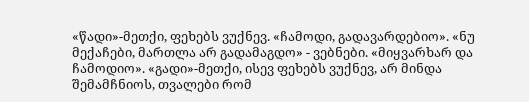«წადი»-მეთქი, ფეხებს ვუქნევ. «ჩამოდი, გადავარდებიო». «ნუ მექაჩები, მართლა არ გადამაგდო» - ვებნები. «მიყვარხარ და ჩამოდიო». «გადი»-მეთქი, ისევ ფეხებს ვუქნევ, არ მინდა შემამჩნიოს, თვალები რომ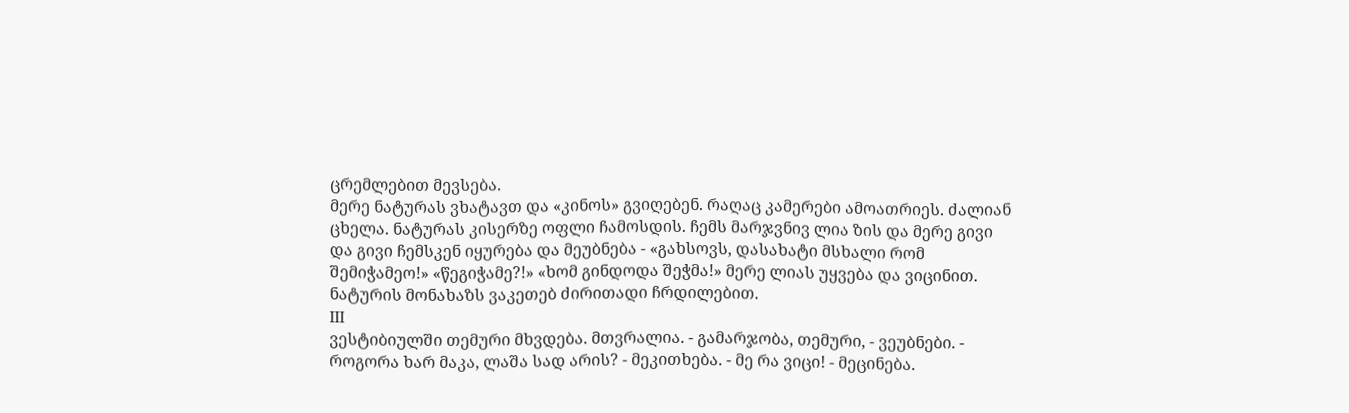ცრემლებით მევსება.
მერე ნატურას ვხატავთ და «კინოს» გვიღებენ. რაღაც კამერები ამოათრიეს. ძალიან ცხელა. ნატურას კისერზე ოფლი ჩამოსდის. ჩემს მარჯვნივ ლია ზის და მერე გივი და გივი ჩემსკენ იყურება და მეუბნება - «გახსოვს, დასახატი მსხალი რომ შემიჭამეო!» «წეგიჭამე?!» «ხომ გინდოდა შეჭმა!» მერე ლიას უყვება და ვიცინით. ნატურის მონახაზს ვაკეთებ ძირითადი ჩრდილებით.
III
ვესტიბიულში თემური მხვდება. მთვრალია. - გამარჯობა, თემური, - ვეუბნები. - როგორა ხარ მაკა, ლაშა სად არის? - მეკითხება. - მე რა ვიცი! - მეცინება.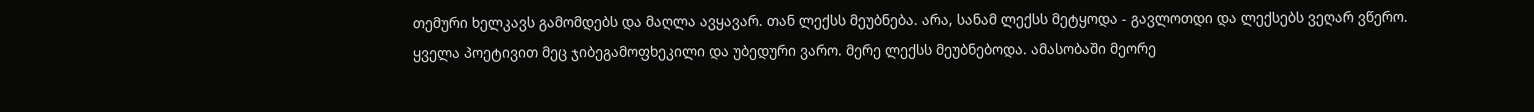თემური ხელკავს გამომდებს და მაღლა ავყავარ. თან ლექსს მეუბნება. არა, სანამ ლექსს მეტყოდა - გავლოთდი და ლექსებს ვეღარ ვწერო. ყველა პოეტივით მეც ჯიბეგამოფხეკილი და უბედური ვარო. მერე ლექსს მეუბნებოდა. ამასობაში მეორე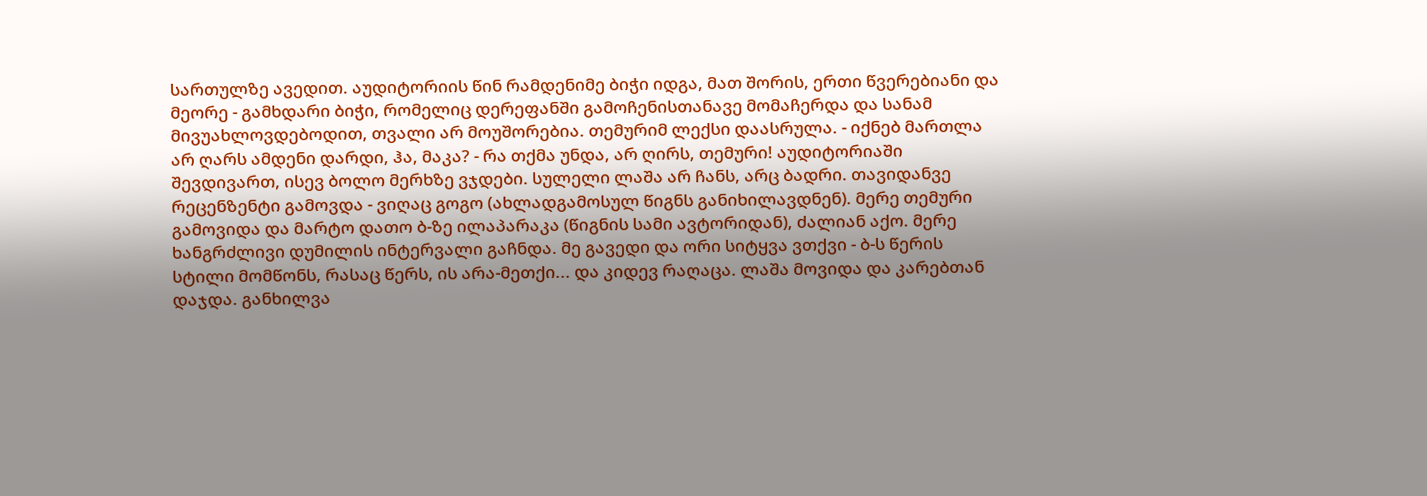სართულზე ავედით. აუდიტორიის წინ რამდენიმე ბიჭი იდგა, მათ შორის, ერთი წვერებიანი და მეორე - გამხდარი ბიჭი, რომელიც დერეფანში გამოჩენისთანავე მომაჩერდა და სანამ მივუახლოვდებოდით, თვალი არ მოუშორებია. თემურიმ ლექსი დაასრულა. - იქნებ მართლა არ ღარს ამდენი დარდი, ჰა, მაკა? - რა თქმა უნდა, არ ღირს, თემური! აუდიტორიაში შევდივართ, ისევ ბოლო მერხზე ვჯდები. სულელი ლაშა არ ჩანს, არც ბადრი. თავიდანვე რეცენზენტი გამოვდა - ვიღაც გოგო (ახლადგამოსულ წიგნს განიხილავდნენ). მერე თემური გამოვიდა და მარტო დათო ბ-ზე ილაპარაკა (წიგნის სამი ავტორიდან), ძალიან აქო. მერე ხანგრძლივი დუმილის ინტერვალი გაჩნდა. მე გავედი და ორი სიტყვა ვთქვი - ბ-ს წერის სტილი მომწონს, რასაც წერს, ის არა-მეთქი... და კიდევ რაღაცა. ლაშა მოვიდა და კარებთან დაჯდა. განხილვა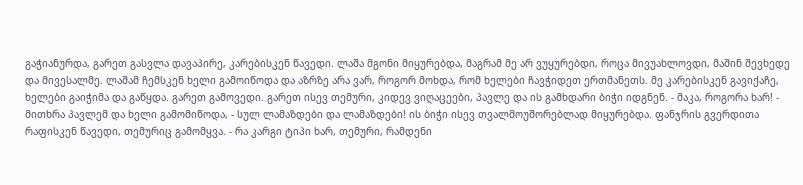გაჭიანურდა, გარეთ გასვლა დავაპირე, კარებისკენ წავედი. ლაშა მგონი მიყურებდა, მაგრამ მე არ ვუყურებდი, როცა მივუახლოვდი, მაშინ შევხედე და მივესალმე. ლაშამ ჩემსკენ ხელი გამოიწოდა და აზრზე არა ვარ, როგორ მოხდა, რომ ხელები ჩავჭიდეთ ერთმანეთს. მე კარებისკენ გავიქაჩე, ხელები გაიჭიმა და გაწყდა. გარეთ გამოვედი. გარეთ ისევ თემური, კიდევ ვიღაცეები, პავლე და ის გამხდარი ბიჭი იდგნენ. - მაკა, როგორა ხარ! - მითხრა პავლემ და ხელი გამომიწოდა, - სულ ლამაზდები და ლამაზდები! ის ბიჭი ისევ თვალმოუშორებლად მიყურებდა. ფანჯრის გვერდითა რაფისკენ წავედი, თემურიც გამომყვა. - რა კარგი ტიპი ხარ, თემური, რამდენი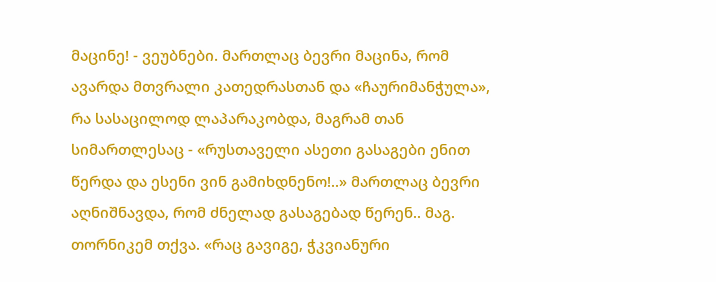მაცინე! - ვეუბნები. მართლაც ბევრი მაცინა, რომ ავარდა მთვრალი კათედრასთან და «ჩაურიმანჭულა», რა სასაცილოდ ლაპარაკობდა, მაგრამ თან სიმართლესაც - «რუსთაველი ასეთი გასაგები ენით წერდა და ესენი ვინ გამიხდნენო!..» მართლაც ბევრი აღნიშნავდა, რომ ძნელად გასაგებად წერენ.. მაგ. თორნიკემ თქვა. «რაც გავიგე, ჭკვიანური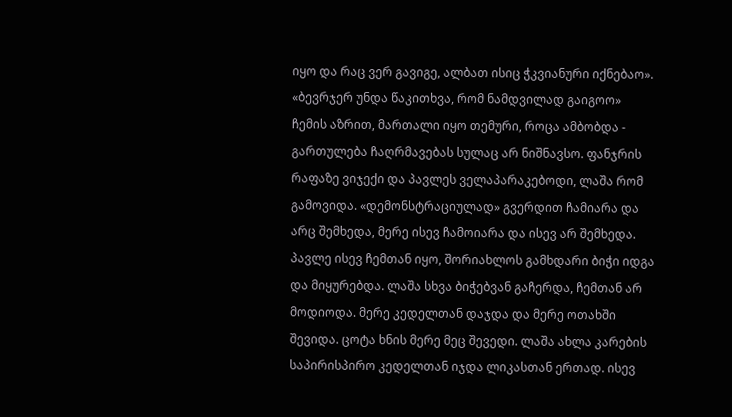იყო და რაც ვერ გავიგე, ალბათ ისიც ჭკვიანური იქნებაო». «ბევრჯერ უნდა წაკითხვა, რომ ნამდვილად გაიგოო» ჩემის აზრით, მართალი იყო თემური, როცა ამბობდა - გართულება ჩაღრმავებას სულაც არ ნიშნავსო. ფანჯრის რაფაზე ვიჯექი და პავლეს ველაპარაკებოდი, ლაშა რომ გამოვიდა. «დემონსტრაციულად» გვერდით ჩამიარა და არც შემხედა, მერე ისევ ჩამოიარა და ისევ არ შემხედა. პავლე ისევ ჩემთან იყო, შორიახლოს გამხდარი ბიჭი იდგა და მიყურებდა. ლაშა სხვა ბიჭებვან გაჩერდა, ჩემთან არ მოდიოდა. მერე კედელთან დაჯდა და მერე ოთახში შევიდა. ცოტა ხნის მერე მეც შევედი. ლაშა ახლა კარების საპირისპირო კედელთან იჯდა ლიკასთან ერთად. ისევ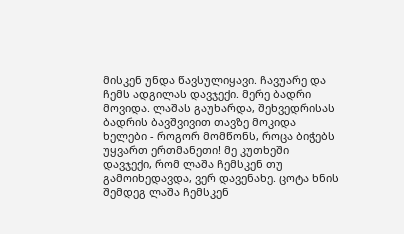მისკენ უნდა წავსულიყავი. ჩავუარე და ჩემს ადგილას დავჯექი. მერე ბადრი მოვიდა. ლაშას გაუხარდა, შეხვედრისას ბადრის ბავშვივით თავზე მოკიდა ხელები - როგორ მომწონს, როცა ბიჭებს უყვართ ერთმანეთი! მე კუთხეში დავჯექი, რომ ლაშა ჩემსკენ თუ გამოიხედავდა, ვერ დავენახე. ცოტა ხნის შემდეგ ლაშა ჩემსკენ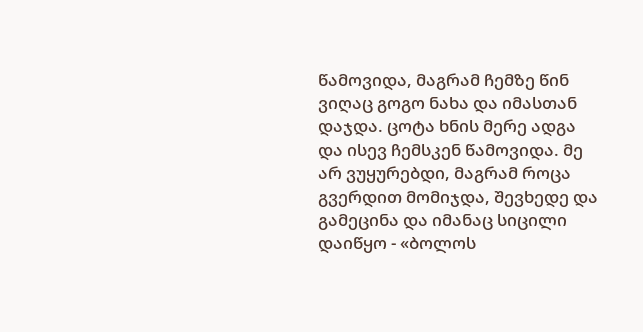წამოვიდა, მაგრამ ჩემზე წინ ვიღაც გოგო ნახა და იმასთან დაჯდა. ცოტა ხნის მერე ადგა და ისევ ჩემსკენ წამოვიდა. მე არ ვუყურებდი, მაგრამ როცა გვერდით მომიჯდა, შევხედე და გამეცინა და იმანაც სიცილი დაიწყო - «ბოლოს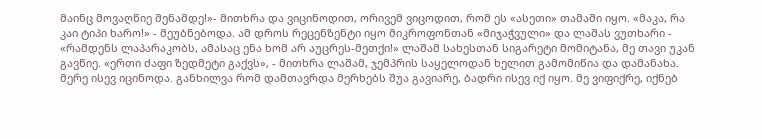მაინც მოვაღწიე შენამდე!»- მითხრა და ვიცინოდით, ორივემ ვიცოდით, რომ ეს «ასეთი» თამაში იყო. «მაკა, რა კაი ტიპი ხარო!» - მეუბნებოდა. ამ დროს რეცენზენტი იყო მიკროფონთან «მიჯაჭვული» და ლაშას ვუთხარი - «რამდენს ლაპარაკობს, ამასაც ენა ხომ არ აუცრეს-მეთქი!» ლაშამ სახესთან სიგარეტი მომიტანა, მე თავი უკან გავწიე. «ერთი ძაფი ზედმეტი გაქვს», - მითხრა ლაშამ, ჯემპრის საყელოდან ხელით გამომიწია და დამანახა. მერე ისევ იცინოდა. განხილვა რომ დამთავრდა მერხებს შუა გავიარე, ბადრი ისევ იქ იყო. მე ვიფიქრე, იქნებ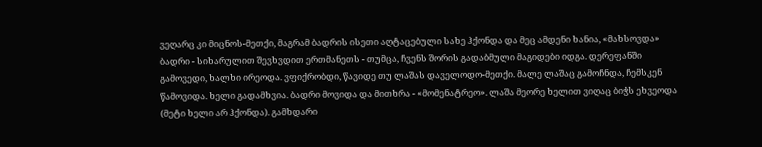ვეღარც კი მიცნოს-მეთქი, მაგრამ ბადრის ისეთი აღტაცებული სახე ჰქონდა და მეც ამდენი ხანია, «მახსოვდა» ბადრი - სიხარულით შევხვდით ერთმანეთს - თუმცა, ჩვენს შორის გადაბმული მაგიდები იდგა. დერეფანში გამოვედი, ხალხი ირეოდა. ვფიქრობდი, წავიდე თუ ლაშას დაველოდო-მეთქი. მალე ლაშაც გამოჩნდა, ჩემსკენ წამოვიდა. ხელი გადამხვია. ბადრი მოვიდა და მითხრა - «მომენატრეო». ლაშა მეორე ხელით ვიღაც ბიჭს ეხვეოდა (მეტი ხელი არ ჰქონდა). გამხდარი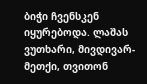ბიჭი ჩვენსკენ იყურებოდა. ლაშას ვუთხარი, მივდივარ-მეთქი, თვითონ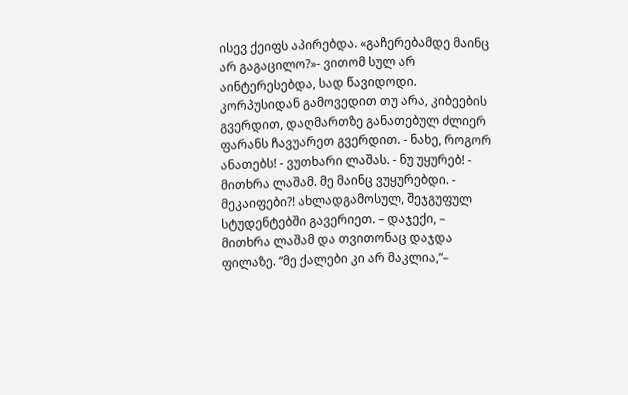ისევ ქეიფს აპირებდა. «გაჩერებამდე მაინც არ გაგაცილო?»- ვითომ სულ არ აინტერესებდა, სად წავიდოდი. კორპუსიდან გამოვედით თუ არა, კიბეების გვერდით, დაღმართზე განათებულ ძლიერ ფარანს ჩავუარეთ გვერდით. - ნახე, როგორ ანათებს! - ვუთხარი ლაშას. - ნუ უყურებ! - მითხრა ლაშამ. მე მაინც ვუყურებდი. - მეკაიფები?! ახლადგამოსულ, შეჯგუფულ სტუდენტებში გავერიეთ. – დაჯექი, – მითხრა ლაშამ და თვითონაც დაჯდა ფილაზე. “მე ქალები კი არ მაკლია,”–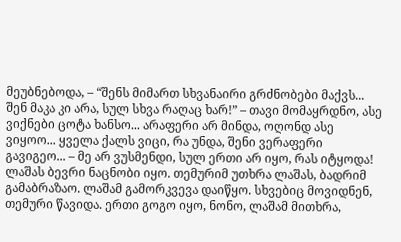მეუბნებოდა, – “შენს მიმართ სხვანაირი გრძნობები მაქვს... შენ მაკა კი არა, სულ სხვა რაღაც ხარ!” – თავი მომაყრდნო, ასე ვიქნები ცოტა ხანსო... არაფერი არ მინდა, ოღონდ ასე ვიყოო... ყველა ქალს ვიცი, რა უნდა, შენი ვერაფერი გავიგეო... – მე არ ვუსმენდი, სულ ერთი არ იყო, რას იტყოდა! ლაშას ბევრი ნაცნობი იყო. თემურიმ უთხრა ლაშას, ბადრიმ გამაბრაზაო. ლაშამ გამორკვევა დაიწყო. სხვებიც მოვიდნენ, თემური წავიდა. ერთი გოგო იყო, ნონო, ლაშამ მითხრა,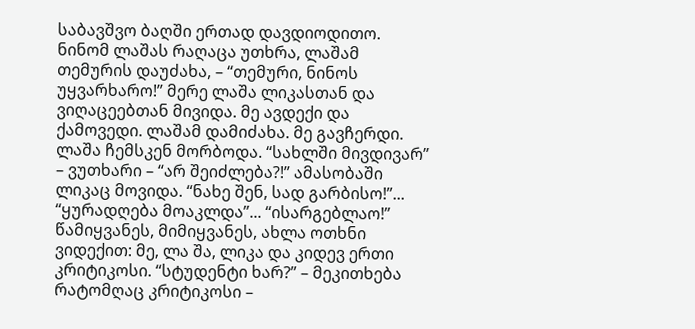საბავშვო ბაღში ერთად დავდიოდითო. ნინომ ლაშას რაღაცა უთხრა, ლაშამ თემურის დაუძახა, – “თემური, ნინოს უყვარხარო!” მერე ლაშა ლიკასთან და ვიღაცეებთან მივიდა. მე ავდექი და ქამოვედი. ლაშამ დამიძახა. მე გავჩერდი. ლაშა ჩემსკენ მორბოდა. “სახლში მივდივარ” – ვუთხარი – “არ შეიძლება?!” ამასობაში ლიკაც მოვიდა. “ნახე შენ, სად გარბისო!”... “ყურადღება მოაკლდა”... “ისარგებლაო!” წამიყვანეს, მიმიყვანეს, ახლა ოთხნი ვიდექით: მე, ლა შა, ლიკა და კიდევ ერთი კრიტიკოსი. “სტუდენტი ხარ?” – მეკითხება რატომღაც კრიტიკოსი –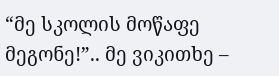“მე სკოლის მოწაფე მეგონე!”.. მე ვიკითხე –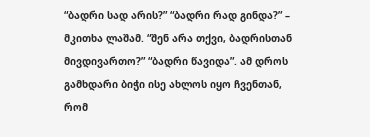“ბადრი სად არის?” “ბადრი რად გინდა?” – მკითხა ლაშამ. “შენ არა თქვი, ბადრისთან მივდივართო?” “ბადრი წავიდა”. ამ დროს გამხდარი ბიჭი ისე ახლოს იყო ჩვენთან, რომ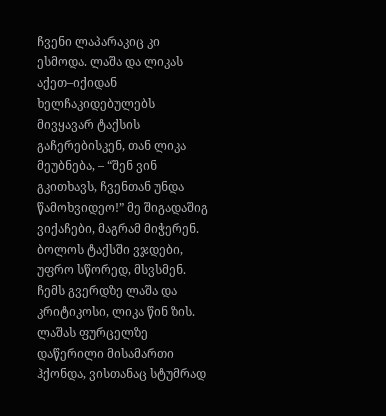ჩვენი ლაპარაკიც კი ესმოდა. ლაშა და ლიკას აქეთ–იქიდან ხელჩაკიდებულებს მივყავარ ტაქსის გაჩერებისკენ, თან ლიკა მეუბნება, – “შენ ვინ გკითხავს, ჩვენთან უნდა წამოხვიდეო!” მე შიგადაშიგ ვიქაჩები, მაგრამ მიჭერენ. ბოლოს ტაქსში ვჯდები, უფრო სწორედ, მსვსმენ. ჩემს გვერდზე ლაშა და კრიტიკოსი, ლიკა წინ ზის. ლაშას ფურცელზე დაწერილი მისამართი ჰქონდა, ვისთანაც სტუმრად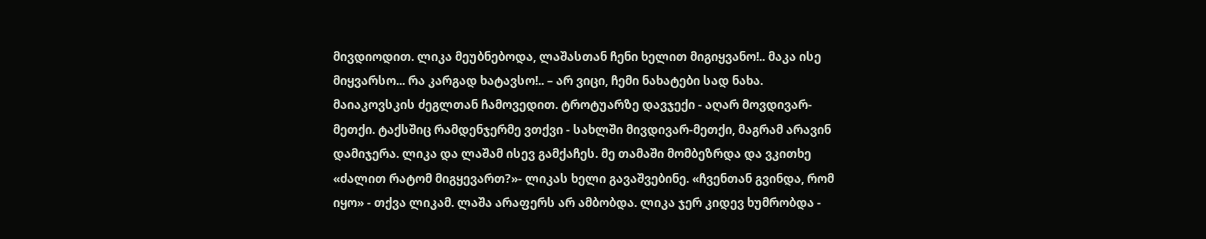მივდიოდით. ლიკა მეუბნებოდა, ლაშასთან ჩენი ხელით მიგიყვანო!.. მაკა ისე მიყვარსო... რა კარგად ხატავსო!.. – არ ვიცი, ჩემი ნახატები სად ნახა.
მაიაკოვსკის ძეგლთან ჩამოვედით. ტროტუარზე დავჯექი - აღარ მოვდივარ-მეთქი. ტაქსშიც რამდენჯერმე ვთქვი - სახლში მივდივარ-მეთქი, მაგრამ არავინ დამიჯერა. ლიკა და ლაშამ ისევ გამქაჩეს. მე თამაში მომბეზრდა და ვკითხე «ძალით რატომ მიგყევართ?»- ლიკას ხელი გავაშვებინე. «ჩვენთან გვინდა, რომ იყო» - თქვა ლიკამ. ლაშა არაფერს არ ამბობდა. ლიკა ჯერ კიდევ ხუმრობდა -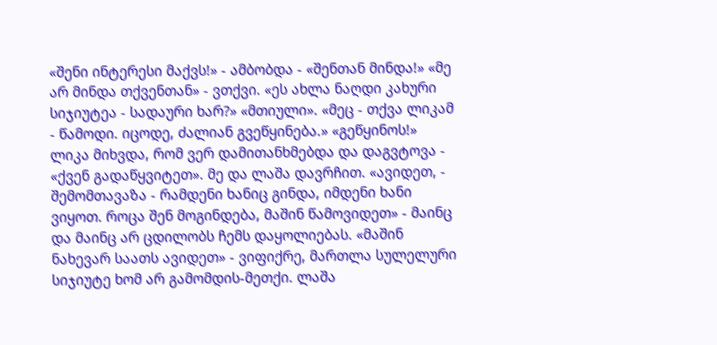«შენი ინტერესი მაქვს!» - ამბობდა - «შენთან მინდა!» «მე არ მინდა თქვენთან» - ვთქვი. «ეს ახლა ნაღდი კახური სიჯიუტეა - სადაური ხარ?» «მთიული». «მეც - თქვა ლიკამ - წამოდი. იცოდე, ძალიან გვეწყინება.» «გეწყინოს!» ლიკა მიხვდა, რომ ვერ დამითანხმებდა და დაგვტოვა - «ქვენ გადაწყვიტეთ». მე და ლაშა დავრჩით. «ავიდეთ, - შემომთავაზა - რამდენი ხანიც გინდა, იმდენი ხანი ვიყოთ. როცა შენ მოგინდება, მაშინ წამოვიდეთ» - მაინც და მაინც არ ცდილობს ჩემს დაყოლიებას. «მაშინ ნახევარ საათს ავიდეთ» - ვიფიქრე, მართლა სულელური სიჯიუტე ხომ არ გამომდის-მეთქი. ლაშა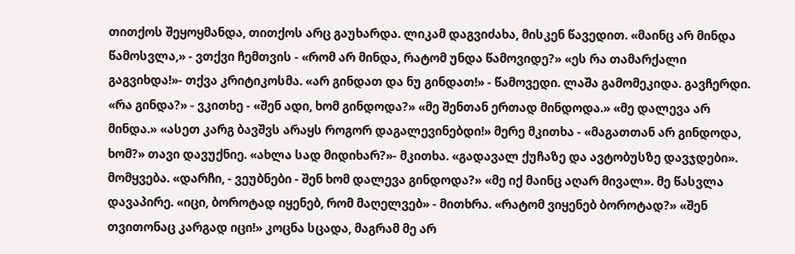თითქოს შეყოყმანდა, თითქოს არც გაუხარდა. ლიკამ დაგვიძახა, მისკენ წავედით. «მაინც არ მინდა წამოსვლა,» - ვთქვი ჩემთვის - «რომ არ მინდა, რატომ უნდა წამოვიდე?» «ეს რა თამარქალი გაგვიხდა!»- თქვა კრიტიკოსმა. «არ გინდათ და ნუ გინდათ!» - წამოვედი. ლაშა გამომეკიდა. გავჩერდი. «რა გინდა?» - ვკითხე - «შენ ადი, ხომ გინდოდა?» «მე შენთან ერთად მინდოდა.» «მე დალევა არ მინდა.» «ასეთ კარგ ბავშვს არაყს როგორ დაგალევინებდი!» მერე მკითხა - «მაგათთან არ გინდოდა, ხომ?» თავი დავუქნიე. «ახლა სად მიდიხარ?»- მკითხა. «გადავალ ქუჩაზე და ავტობუსზე დავჯდები». მომყვება. «დარჩი, - ვეუბნები - შენ ხომ დალევა გინდოდა?» «მე იქ მაინც აღარ მივალ». მე წასვლა დავაპირე. «იცი, ბოროტად იყენებ, რომ მაღელვებ» - მითხრა. «რატომ ვიყენებ ბოროტად?» «შენ თვითონაც კარგად იცი!» კოცნა სცადა, მაგრამ მე არ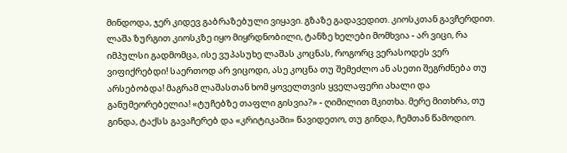მინდოდა, ჯერ კიდევ გაბრაზებული ვიყავი. გზაზე გადავედით. კიოსკთან გავჩერდით. ლაშა ზურგით კიოსკზე იყო მიყრდნობილი, ტანზე ხელები მომხვია - არ ვიცი, რა იმპულსი გადმომცა, ისე ვუპასუხე ლაშას კოცნას, როგორც ვერასოდეს ვერ ვიფიქრებდი! საერთოდ არ ვიცოდი, ასე კოცნა თუ შემეძლო ან ასეთი შეგრძნება თუ არსებობდა! მაგრამ ლაშასთან ხომ ყოველთვის ყველაფერი ახალი და განუმეორებელია! «ტუჩებზე თაფლი გისვია?» - ღიმილით მკითხა. მერე მითხრა, თუ გინდა, ტაქსს გავაჩერებ და «კრიტიკაში» წავიდეთო, თუ გინდა, ჩემთან წამოდიო.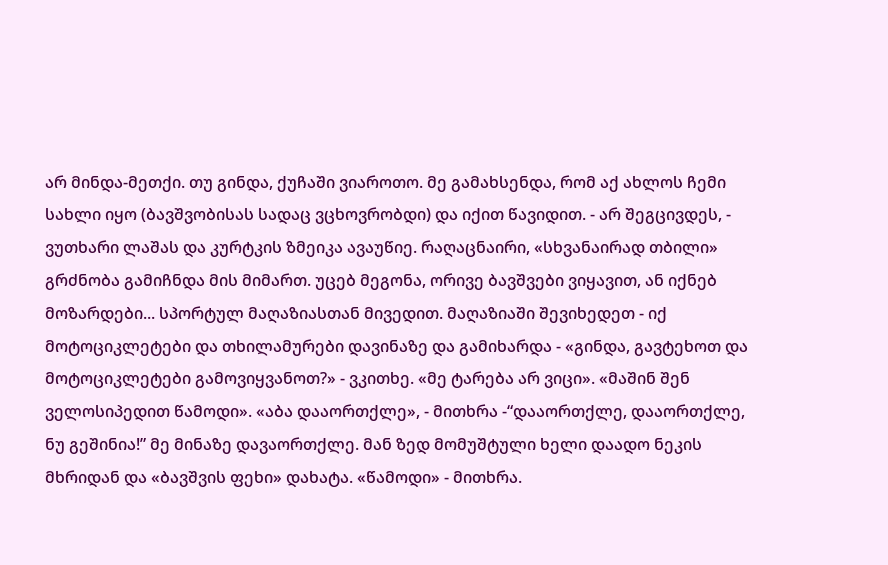არ მინდა-მეთქი. თუ გინდა, ქუჩაში ვიაროთო. მე გამახსენდა, რომ აქ ახლოს ჩემი სახლი იყო (ბავშვობისას სადაც ვცხოვრობდი) და იქით წავიდით. - არ შეგცივდეს, - ვუთხარი ლაშას და კურტკის ზმეიკა ავაუწიე. რაღაცნაირი, «სხვანაირად თბილი» გრძნობა გამიჩნდა მის მიმართ. უცებ მეგონა, ორივე ბავშვები ვიყავით, ან იქნებ მოზარდები... სპორტულ მაღაზიასთან მივედით. მაღაზიაში შევიხედეთ - იქ მოტოციკლეტები და თხილამურები დავინაზე და გამიხარდა - «გინდა, გავტეხოთ და მოტოციკლეტები გამოვიყვანოთ?» - ვკითხე. «მე ტარება არ ვიცი». «მაშინ შენ ველოსიპედით წამოდი». «აბა დააორთქლე», - მითხრა -“დააორთქლე, დააორთქლე, ნუ გეშინია!” მე მინაზე დავაორთქლე. მან ზედ მომუშტული ხელი დაადო ნეკის მხრიდან და «ბავშვის ფეხი» დახატა. «წამოდი» - მითხრა.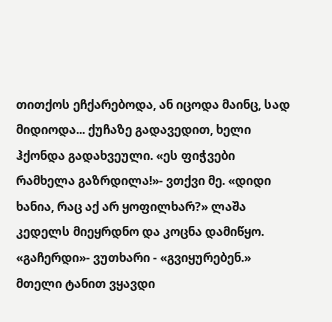თითქოს ეჩქარებოდა, ან იცოდა მაინც, სად მიდიოდა... ქუჩაზე გადავედით, ხელი ჰქონდა გადახვეული. «ეს ფიჭვები რამხელა გაზრდილა!»- ვთქვი მე. «დიდი ხანია, რაც აქ არ ყოფილხარ?» ლაშა კედელს მიეყრდნო და კოცნა დამიწყო. «გაჩერდი»- ვუთხარი - «გვიყურებენ.» მთელი ტანით ვყავდი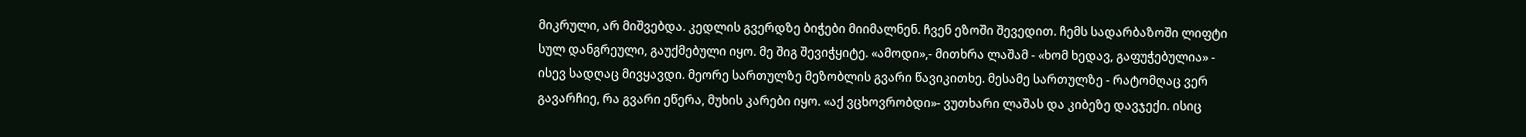მიკრული, არ მიშვებდა. კედლის გვერდზე ბიჭები მიიმალნენ. ჩვენ ეზოში შევედით. ჩემს სადარბაზოში ლიფტი სულ დანგრეული, გაუქმებული იყო. მე შიგ შევიჭყიტე. «ამოდი»,- მითხრა ლაშამ - «ხომ ხედავ, გაფუჭებულია» - ისევ სადღაც მივყავდი. მეორე სართულზე მეზობლის გვარი წავიკითხე. მესამე სართულზე - რატომღაც ვერ გავარჩიე, რა გვარი ეწერა, მუხის კარები იყო. «აქ ვცხოვრობდი»- ვუთხარი ლაშას და კიბეზე დავჯექი. ისიც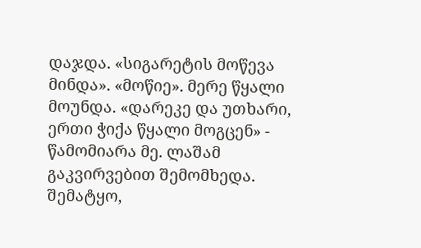დაჯდა. «სიგარეტის მოწევა მინდა». «მოწიე». მერე წყალი მოუნდა. «დარეკე და უთხარი, ერთი ჭიქა წყალი მოგცენ» - წამომიარა მე. ლაშამ გაკვირვებით შემომხედა. შემატყო,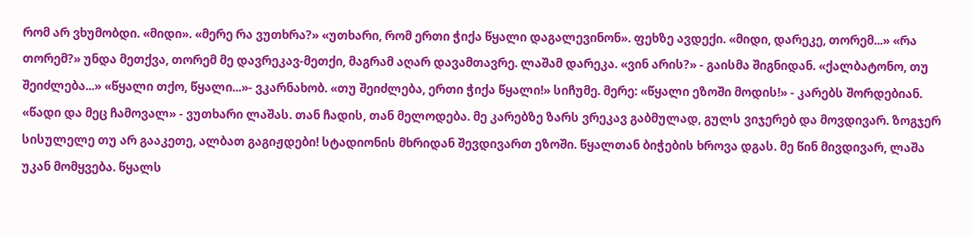რომ არ ვხუმობდი. «მიდი». «მერე რა ვუთხრა?» «უთხარი, რომ ერთი ჭიქა წყალი დაგალევინონ». ფეხზე ავდექი. «მიდი, დარეკე, თორემ...» «რა თორემ?» უნდა მეთქვა, თორემ მე დავრეკავ-მეთქი, მაგრამ აღარ დავამთავრე. ლაშამ დარეკა. «ვინ არის?» - გაისმა შიგნიდან. «ქალბატონო, თუ შეიძლება...» «წყალი თქო, წყალი...»- ვკარნახობ. «თუ შეიძლება, ერთი ჭიქა წყალი!» სიჩუმე. მერე: «წყალი ეზოში მოდის!» - კარებს შორდებიან. «წადი და მეც ჩამოვალ» - ვუთხარი ლაშას. თან ჩადის, თან მელოდება. მე კარებზე ზარს ვრეკავ გაბმულად, გულს ვიჯერებ და მოვდივარ. ზოგჯერ სისულელე თუ არ გააკეთე, ალბათ გაგიჟდები! სტადიონის მხრიდან შევდივართ ეზოში. წყალთან ბიჭების ხროვა დგას. მე წინ მივდივარ, ლაშა უკან მომყვება. წყალს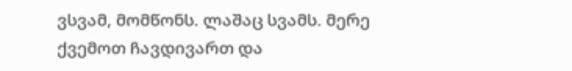ვსვამ, მომწონს. ლაშაც სვამს. მერე ქვემოთ ჩავდივართ და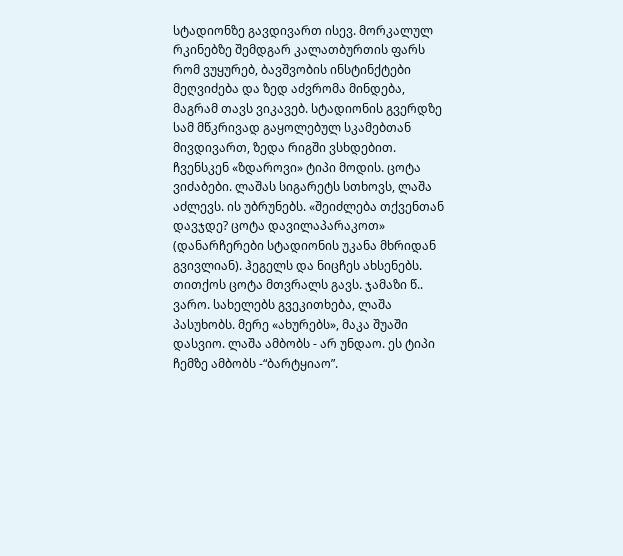სტადიონზე გავდივართ ისევ. მორკალულ რკინებზე შემდგარ კალათბურთის ფარს რომ ვუყურებ, ბავშვობის ინსტინქტები მეღვიძება და ზედ აძვრომა მინდება, მაგრამ თავს ვიკავებ. სტადიონის გვერდზე სამ მწკრივად გაყოლებულ სკამებთან მივდივართ, ზედა რიგში ვსხდებით. ჩვენსკენ «ზდაროვი» ტიპი მოდის. ცოტა ვიძაბები. ლაშას სიგარეტს სთხოვს, ლაშა აძლევს. ის უბრუნებს. «შეიძლება თქვენთან დავჯდე? ცოტა დავილაპარაკოთ» (დანარჩერები სტადიონის უკანა მხრიდან გვივლიან). ჰეგელს და ნიცჩეს ახსენებს. თითქოს ცოტა მთვრალს გავს. ჯამაზი წ.. ვარო. სახელებს გვეკითხება, ლაშა პასუხობს. მერე «ახურებს», მაკა შუაში დასვიო. ლაშა ამბობს - არ უნდაო. ეს ტიპი ჩემზე ამბობს -“ბარტყიაო”.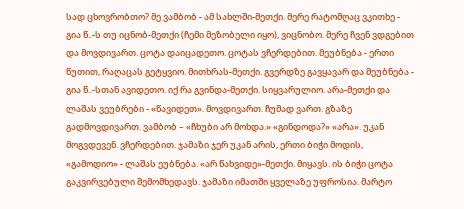სად ცხოვრობთო? მე ვამბობ - ამ სახლში-მეთქი. მერე რატომღაც ვკითხე - გია წ..-ს თუ იცნობ-მეთქი (ჩემი მეზობელი იყო), ვიცნობო. მერე ჩვენ ვდგებით და მოვდივართ. ცოტა დაიცადეთო. ცოტას ვჩერდებით. მეუბნება - ერთი წუთით, რაღაცას გეტყვიო. მითხრას-მეთქი. გვერდზე გავყავარ და მეუბნება - გია წ..-სთან ავიდეთო. იქ რა გვინდა-მეთქი. სიყვარულიო. არა-მეთქი და ლაშას ვეუბრები - «წავიდეთ». მოვდივართ. ჩუმად ვართ. გზაზე გადმოვდივართ. ვამბობ – «ჩხუბი არ მოხდა.» «გინდოდა?» «არა». უკან მოგვდევენ. ვჩერდებით. ჯამაზი ჯერ უკან არის, ერთი ბიჭი მოდის, «გამოდიო» - ლაშას ეუბნება. «არ წახვიდე»-მეთქი. მიყავს. ის ბიჭი ცოტა გაკვირვებული შემომხედავს. ჯამაზი იმათში ყველაზე უფროსია. მარტო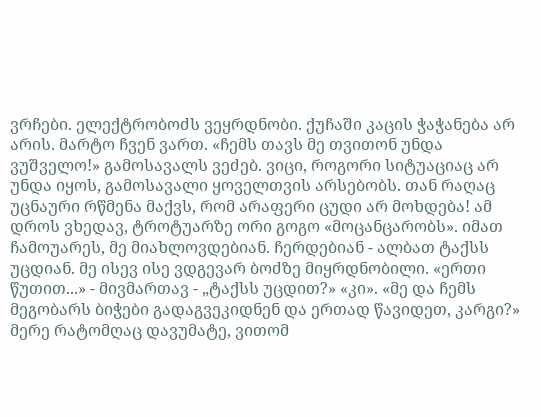ვრჩები. ელექტრობოძს ვეყრდნობი. ქუჩაში კაცის ჭაჭანება არ არის. მარტო ჩვენ ვართ. «ჩემს თავს მე თვითონ უნდა ვუშველო!» გამოსავალს ვეძებ. ვიცი, როგორი სიტუაციაც არ უნდა იყოს, გამოსავალი ყოველთვის არსებობს. თან რაღაც უცნაური რწმენა მაქვს, რომ არაფერი ცუდი არ მოხდება! ამ დროს ვხედავ, ტროტუარზე ორი გოგო «მოცანცარობს». იმათ ჩამოუარეს, მე მიახლოვდებიან. ჩერდებიან - ალბათ ტაქსს უცდიან. მე ისევ ისე ვდგევარ ბოძზე მიყრდნობილი. «ერთი წუთით...» - მივმართავ - „ტაქსს უცდით?» «კი». «მე და ჩემს მეგობარს ბიჭები გადაგვეკიდნენ და ერთად წავიდეთ, კარგი?» მერე რატომღაც დავუმატე, ვითომ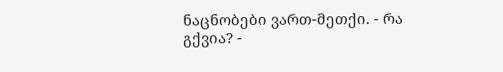ნაცნობები ვართ-მეთქი. - რა გქვია? -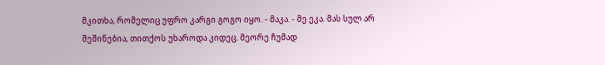მკითხა, რომელიც უფრო კარგი გოგო იყო. - მაკა. - მე ეკა. მას სულ არ შეშინებია, თითქოს უხაროდა კიდეც. მეორე ჩუმად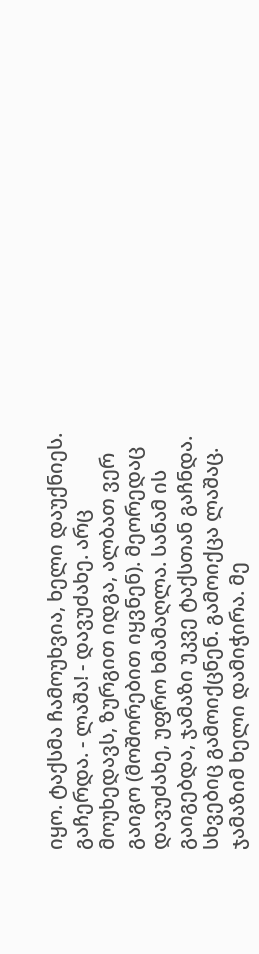იყო. ტაქსმა ჩამოუხვია, ხელი დაუქნიეს. გაჩერდა. - ლაშა! - დავუძახე. არც მოუხედავს, ზურგით იდგა, ალბათ ვერ გაიგო (მოშორებით იყვნენ). მეორედაც დავუძახე, უფრო ხმამაღლა. სანამ ის გაიგებდა, ჯამაზი უკვე ტაქსთან გაჩნდა. სხვებიც გამოიქცნენ. გამოიქცა ლაშაც. ჯამაზიმ ხელი დამიჭირა. მე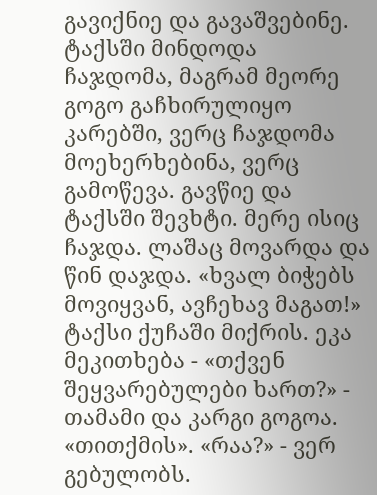გავიქნიე და გავაშვებინე. ტაქსში მინდოდა ჩაჯდომა, მაგრამ მეორე გოგო გაჩხირულიყო კარებში, ვერც ჩაჯდომა მოეხერხებინა, ვერც გამოწევა. გავწიე და ტაქსში შევხტი. მერე ისიც ჩაჯდა. ლაშაც მოვარდა და წინ დაჯდა. «ხვალ ბიჭებს მოვიყვან, ავჩეხავ მაგათ!» ტაქსი ქუჩაში მიქრის. ეკა მეკითხება - «თქვენ შეყვარებულები ხართ?» - თამამი და კარგი გოგოა. «თითქმის». «რაა?» - ვერ გებულობს.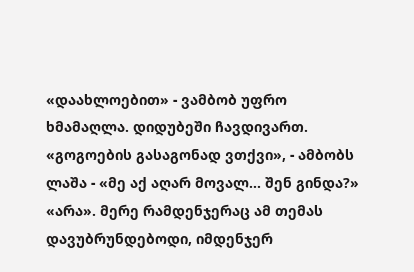«დაახლოებით» - ვამბობ უფრო ხმამაღლა. დიდუბეში ჩავდივართ. «გოგოების გასაგონად ვთქვი», - ამბობს ლაშა - «მე აქ აღარ მოვალ... შენ გინდა?» «არა». მერე რამდენჯერაც ამ თემას დავუბრუნდებოდი, იმდენჯერ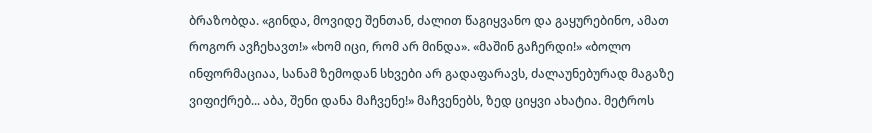ბრაზობდა. «გინდა, მოვიდე შენთან, ძალით წაგიყვანო და გაყურებინო, ამათ როგორ ავჩეხავთ!» «ხომ იცი, რომ არ მინდა». «მაშინ გაჩერდი!» «ბოლო ინფორმაციაა, სანამ ზემოდან სხვები არ გადაფარავს, ძალაუნებურად მაგაზე ვიფიქრებ... აბა, შენი დანა მაჩვენე!» მაჩვენებს, ზედ ციყვი ახატია. მეტროს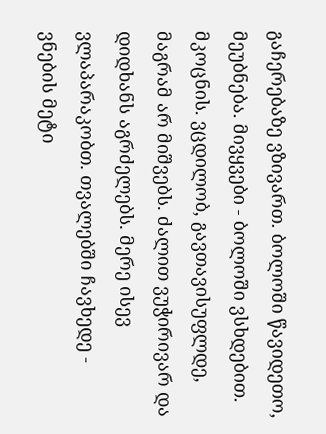გაჩერებაზე ვზივართ. ბოლოში წავიდეთო, მეუბნება. მივყვები - ბოლოში ვსხდებით. მკოცნის. ვცდილობ, გავთავისუფლდე, მაგრამ არ მიშვებს. ძალით ვუჭირივარ და დიდხანს აგრძელებს. მერე ისევ ვლაპარაკობთ. თვალებში ჩავხედე - ვნების მეტი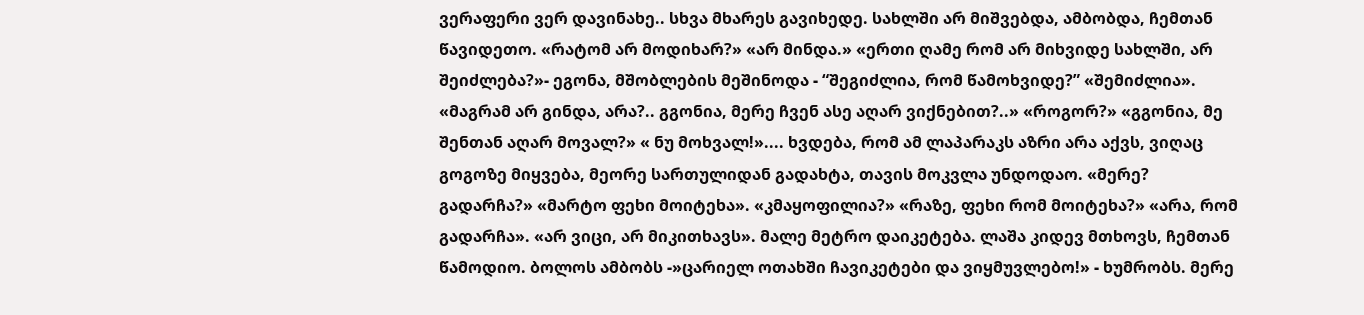ვერაფერი ვერ დავინახე.. სხვა მხარეს გავიხედე. სახლში არ მიშვებდა, ამბობდა, ჩემთან წავიდეთო. «რატომ არ მოდიხარ?» «არ მინდა.» «ერთი ღამე რომ არ მიხვიდე სახლში, არ შეიძლება?»- ეგონა, მშობლების მეშინოდა - “შეგიძლია, რომ წამოხვიდე?” «შემიძლია». «მაგრამ არ გინდა, არა?.. გგონია, მერე ჩვენ ასე აღარ ვიქნებით?..» «როგორ?» «გგონია, მე შენთან აღარ მოვალ?» « ნუ მოხვალ!».... ხვდება, რომ ამ ლაპარაკს აზრი არა აქვს, ვიღაც გოგოზე მიყვება, მეორე სართულიდან გადახტა, თავის მოკვლა უნდოდაო. «მერე? გადარჩა?» «მარტო ფეხი მოიტეხა». «კმაყოფილია?» «რაზე, ფეხი რომ მოიტეხა?» «არა, რომ გადარჩა». «არ ვიცი, არ მიკითხავს». მალე მეტრო დაიკეტება. ლაშა კიდევ მთხოვს, ჩემთან წამოდიო. ბოლოს ამბობს -»ცარიელ ოთახში ჩავიკეტები და ვიყმუვლებო!» - ხუმრობს. მერე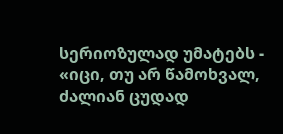სერიოზულად უმატებს - «იცი, თუ არ წამოხვალ, ძალიან ცუდად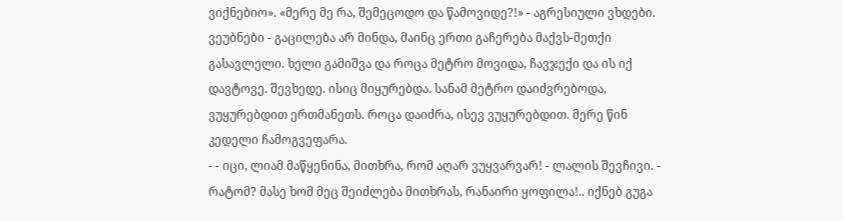ვიქნებიო». «მერე მე რა, შემეცოდო და წამოვიდე?!» - აგრესიული ვხდები. ვეუბნები - გაცილება არ მინდა, მაინც ერთი გაჩერება მაქვს-მეთქი გასავლელი. ხელი გამიშვა და როცა მეტრო მოვიდა, ჩავჯექი და ის იქ დავტოვე. შევხედე. ისიც მიყურებდა. სანამ მეტრო დაიძვრებოდა, ვუყურებდით ერთმანეთს. როცა დაიძრა, ისევ ვუყურებდით. მერე წინ კედელი ჩამოგვეფარა.
- - იცი, ლიამ მაწყენინა, მითხრა, რომ აღარ ვუყვარვარ! - ლალის შევჩივი. - რატომ? მასე ხომ მეც შეიძლება მითხრას, რანაირი ყოფილა!.. იქნებ გუგა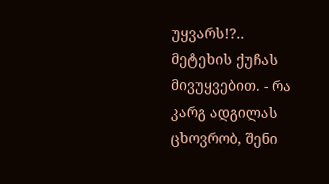უყვარს!?.. მეტეხის ქუჩას მივუყვებით. - რა კარგ ადგილას ცხოვრობ, შენი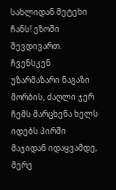სახლიდან მეტეხი ჩანს! ეზოში შევდივართ. ჩვენსკენ უზარმაზარი ნაგაზი მორბის, ძაღლი ჯერ ჩემს მარცხენა ხელს იდებს პირში მაჯიდან იდაყვამდე, მერე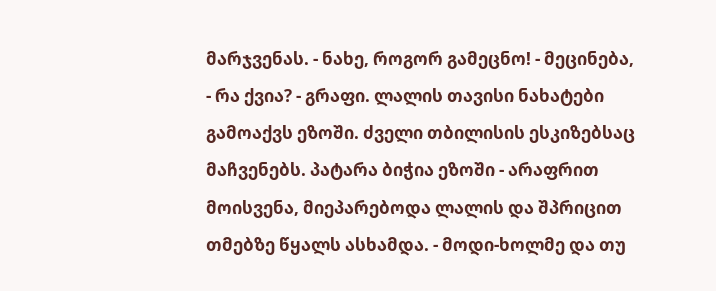მარჯვენას. - ნახე, როგორ გამეცნო! - მეცინება, - რა ქვია? - გრაფი. ლალის თავისი ნახატები გამოაქვს ეზოში. ძველი თბილისის ესკიზებსაც მაჩვენებს. პატარა ბიჭია ეზოში - არაფრით მოისვენა, მიეპარებოდა ლალის და შპრიცით თმებზე წყალს ასხამდა. - მოდი-ხოლმე და თუ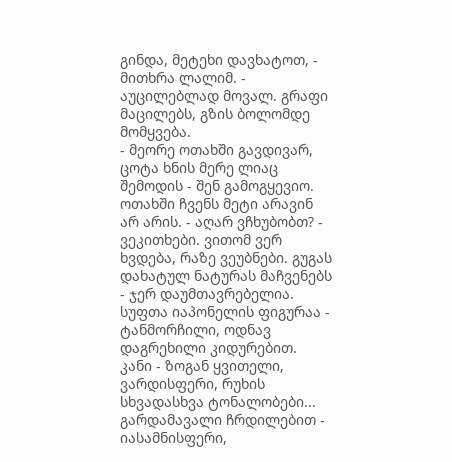გინდა, მეტეხი დავხატოთ, - მითხრა ლალიმ. - აუცილებლად მოვალ. გრაფი მაცილებს, გზის ბოლომდე მომყვება.
- მეორე ოთახში გავდივარ, ცოტა ხნის მერე ლიაც შემოდის - შენ გამოგყევიო. ოთახში ჩვენს მეტი არავინ არ არის. - აღარ ვჩხუბობთ? - ვეკითხები. ვითომ ვერ ხვდება, რაზე ვეუბნები. გუგას დახატულ ნატურას მაჩვენებს - ჯერ დაუმთავრებელია. სუფთა იაპონელის ფიგურაა - ტანმორჩილი, ოდნავ დაგრეხილი კიდურებით. კანი - ზოგან ყვითელი, ვარდისფერი, რუხის სხვადასხვა ტონალობები... გარდამავალი ჩრდილებით - იასამნისფერი,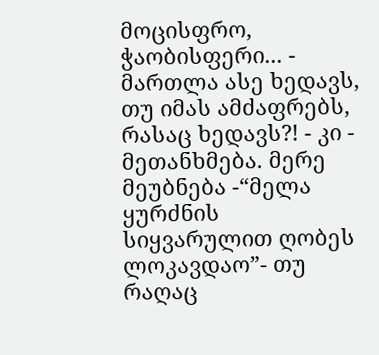მოცისფრო, ჭაობისფერი... - მართლა ასე ხედავს, თუ იმას ამძაფრებს, რასაც ხედავს?! - კი - მეთანხმება. მერე მეუბნება -“მელა ყურძნის სიყვარულით ღობეს ლოკავდაო”- თუ რაღაც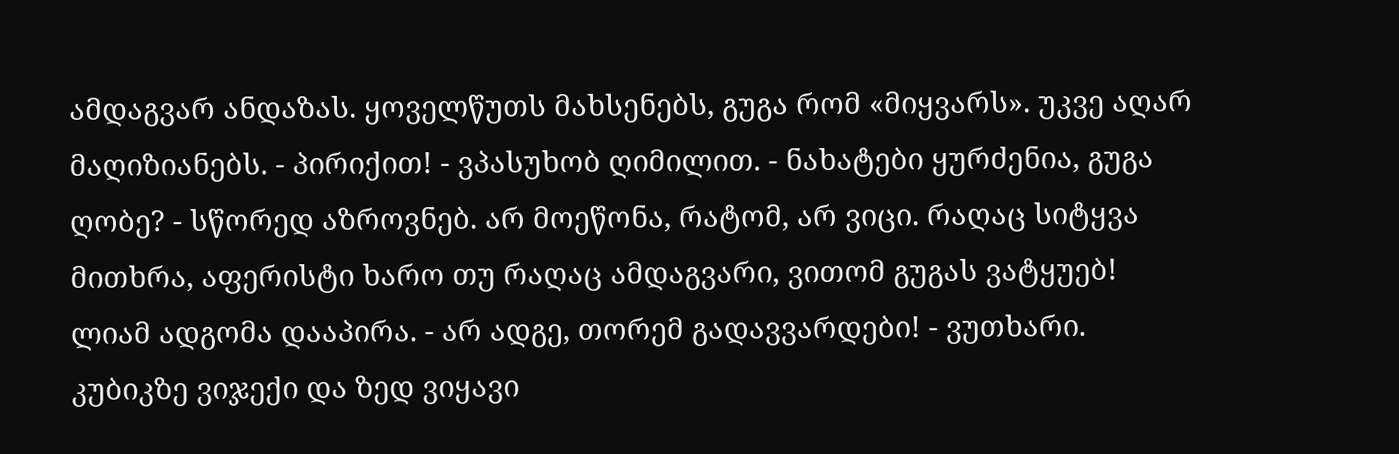ამდაგვარ ანდაზას. ყოველწუთს მახსენებს, გუგა რომ «მიყვარს». უკვე აღარ მაღიზიანებს. - პირიქით! - ვპასუხობ ღიმილით. - ნახატები ყურძენია, გუგა ღობე? - სწორედ აზროვნებ. არ მოეწონა, რატომ, არ ვიცი. რაღაც სიტყვა მითხრა, აფერისტი ხარო თუ რაღაც ამდაგვარი, ვითომ გუგას ვატყუებ! ლიამ ადგომა დააპირა. - არ ადგე, თორემ გადავვარდები! - ვუთხარი. კუბიკზე ვიჯექი და ზედ ვიყავი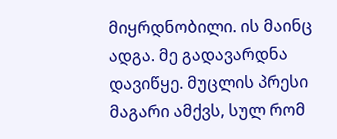მიყრდნობილი. ის მაინც ადგა. მე გადავარდნა დავიწყე. მუცლის პრესი მაგარი ამქვს, სულ რომ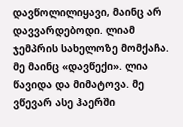დავწოლილიყავი, მაინც არ დავვარდებოდი. ლიამ ჯემპრის სახელოზე მომქაჩა. მე მაინც «დავწექი». ლია წავიდა და მიმატოვა. მე ვწევარ ასე ჰაერში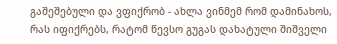გაშეშებული და ვფიქრობ - ახლა ვინმემ რომ დამინახოს, რას იფიქრებს, რატომ წევსო გუგას დახატული შიშველი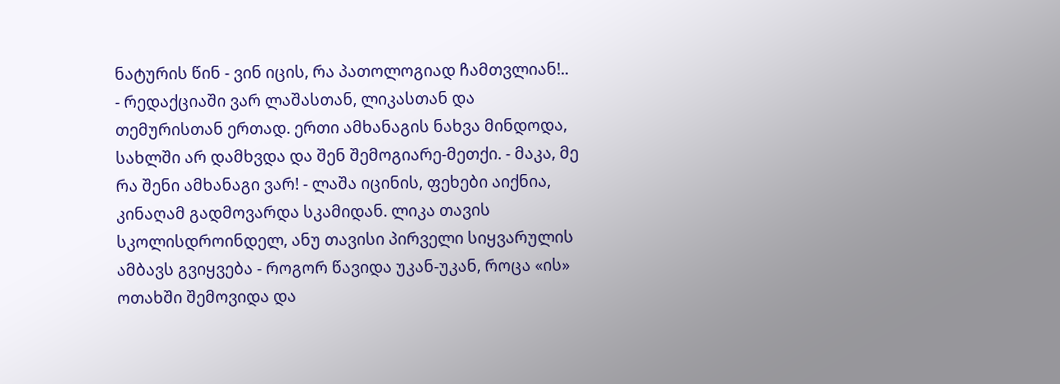ნატურის წინ - ვინ იცის, რა პათოლოგიად ჩამთვლიან!..
- რედაქციაში ვარ ლაშასთან, ლიკასთან და თემურისთან ერთად. ერთი ამხანაგის ნახვა მინდოდა, სახლში არ დამხვდა და შენ შემოგიარე-მეთქი. - მაკა, მე რა შენი ამხანაგი ვარ! - ლაშა იცინის, ფეხები აიქნია, კინაღამ გადმოვარდა სკამიდან. ლიკა თავის სკოლისდროინდელ, ანუ თავისი პირველი სიყვარულის ამბავს გვიყვება - როგორ წავიდა უკან-უკან, როცა «ის» ოთახში შემოვიდა და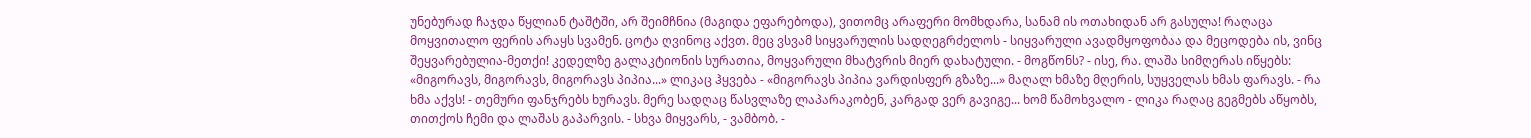უნებურად ჩაჯდა წყლიან ტაშტში, არ შეიმჩნია (მაგიდა ეფარებოდა), ვითომც არაფერი მომხდარა, სანამ ის ოთახიდან არ გასულა! რაღაცა მოყვითალო ფერის არაყს სვამენ. ცოტა ღვინოც აქვთ. მეც ვსვამ სიყვარულის სადღეგრძელოს - სიყვარული ავადმყოფობაა და მეცოდება ის, ვინც შეყვარებულია-მეთქი! კედელზე გალაკტიონის სურათია, მოყვარული მხატვრის მიერ დახატული. - მოგწონს? - ისე, რა. ლაშა სიმღერას იწყებს: «მიგორავს, მიგორავს, მიგორავს პიპია...» ლიკაც ჰყვება - «მიგორავს პიპია ვარდისფერ გზაზე...» მაღალ ხმაზე მღერის, სუყველას ხმას ფარავს. - რა ხმა აქვს! - თემური ფანჯრებს ხურავს. მერე სადღაც წასვლაზე ლაპარაკობენ, კარგად ვერ გავიგე... ხომ წამოხვალო - ლიკა რაღაც გეგმებს აწყობს, თითქოს ჩემი და ლაშას გაპარვის. - სხვა მიყვარს, - ვამბობ. -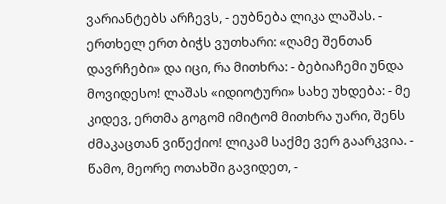ვარიანტებს არჩევს, - ეუბნება ლიკა ლაშას. - ერთხელ ერთ ბიჭს ვუთხარი: «ღამე შენთან დავრჩები» და იცი, რა მითხრა: - ბებიაჩემი უნდა მოვიდესო! ლაშას «იდიოტური» სახე უხდება: - მე კიდევ, ერთმა გოგომ იმიტომ მითხრა უარი, შენს ძმაკაცთან ვიწექიო! ლიკამ საქმე ვერ გაარკვია. - წამო, მეორე ოთახში გავიდეთ, -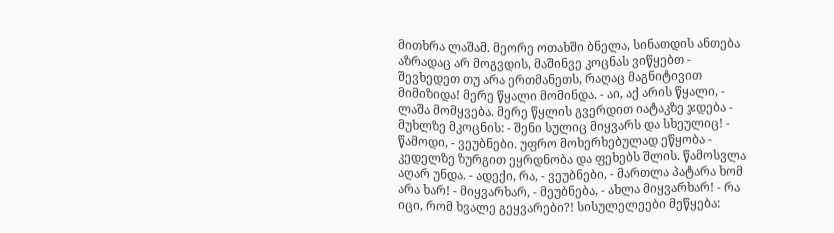მითხრა ლაშამ. მეორე ოთახში ბნელა, სინათდის ანთება აზრადაც არ მოგვდის, მაშინვე კოცნას ვიწყებთ - შევხედეთ თუ არა ერთმანეთს, რაღაც მაგნიტივით მიმიზიდა! მერე წყალი მომინდა. - აი, აქ არის წყალი, - ლაშა მომყვება. მერე წყლის გვერდით იატაკზე ჯდება - მუხლზე მკოცნის: - შენი სულიც მიყვარს და სხეულიც! - წამოდი, - ვეუბნები. უფრო მოხერხებულად ეწყობა - კედელზე ზურგით ეყრდნობა და ფეხებს შლის. წამოსვლა აღარ უნდა. - ადექი, რა, - ვეუბნები, - მართლა პატარა ხომ არა ხარ! - მიყვარხარ, - მეუბნება, - ახლა მიყვარხარ! - რა იცი, რომ ხვალე გეყვარები?! სისულელეები მეწყება: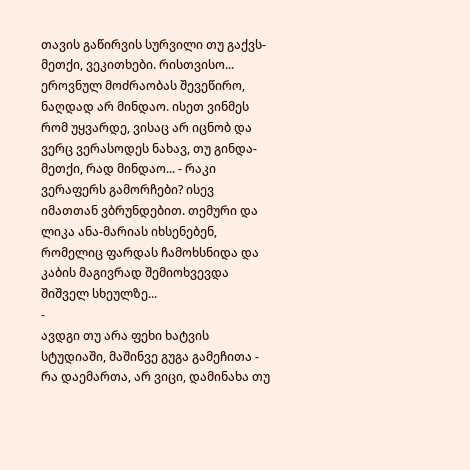თავის გაწირვის სურვილი თუ გაქვს-მეთქი, ვეკითხები. რისთვისო... ეროვნულ მოძრაობას შევეწირო, ნაღდად არ მინდაო. ისეთ ვინმეს რომ უყვარდე, ვისაც არ იცნობ და ვერც ვერასოდეს ნახავ, თუ გინდა-მეთქი, რად მინდაო... - რაკი ვერაფერს გამორჩები? ისევ იმათთან ვბრუნდებით. თემური და ლიკა ანა-მარიას იხსენებენ, რომელიც ფარდას ჩამოხსნიდა და კაბის მაგივრად შემიოხვევდა შიშველ სხეულზე...
-
ავდგი თუ არა ფეხი ხატვის სტუდიაში, მაშინვე გუგა გამეჩითა - რა დაემართა, არ ვიცი, დამინახა თუ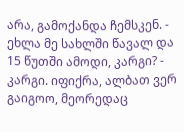არა, გამოქანდა ჩემსკენ. - ეხლა მე სახლში წავალ და 15 წუთში ამოდი, კარგი? - კარგი. იფიქრა, ალბათ ვერ გაიგოო, მეორედაც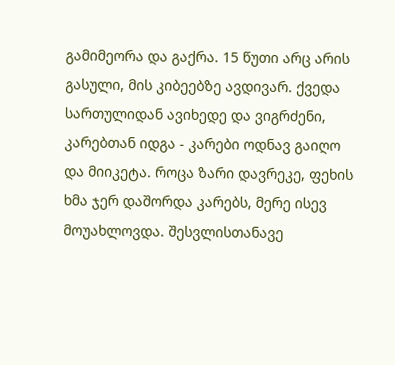გამიმეორა და გაქრა. 15 წუთი არც არის გასული, მის კიბეებზე ავდივარ. ქვედა სართულიდან ავიხედე და ვიგრძენი, კარებთან იდგა - კარები ოდნავ გაიღო და მიიკეტა. როცა ზარი დავრეკე, ფეხის ხმა ჯერ დაშორდა კარებს, მერე ისევ მოუახლოვდა. შესვლისთანავე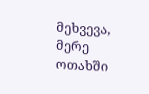მეხვევა, მერე ოთახში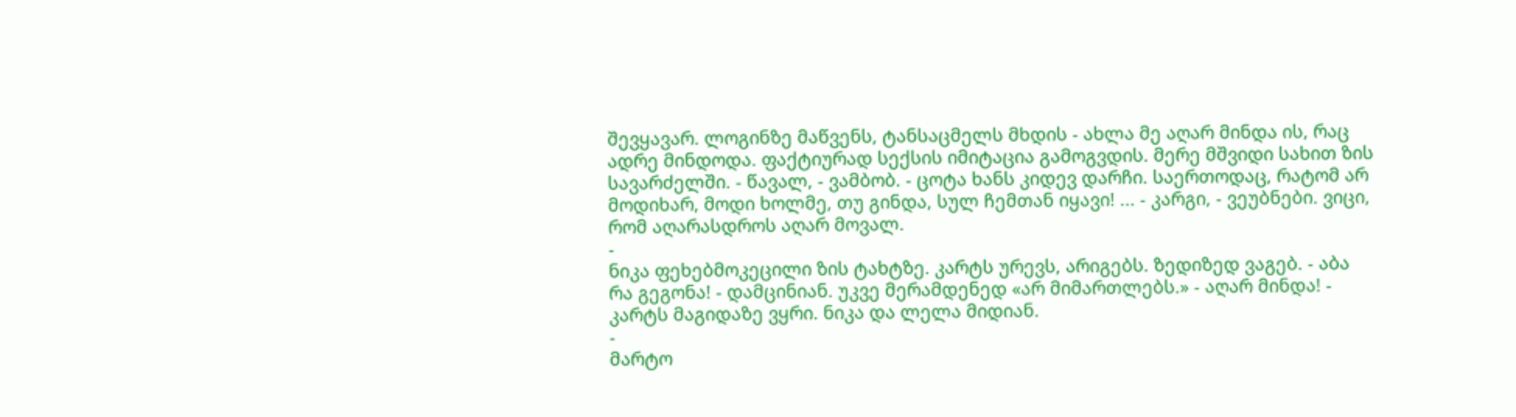შევყავარ. ლოგინზე მაწვენს, ტანსაცმელს მხდის - ახლა მე აღარ მინდა ის, რაც ადრე მინდოდა. ფაქტიურად სექსის იმიტაცია გამოგვდის. მერე მშვიდი სახით ზის სავარძელში. - წავალ, - ვამბობ. - ცოტა ხანს კიდევ დარჩი. საერთოდაც, რატომ არ მოდიხარ, მოდი ხოლმე, თუ გინდა, სულ ჩემთან იყავი! ... - კარგი, - ვეუბნები. ვიცი, რომ აღარასდროს აღარ მოვალ.
-
ნიკა ფეხებმოკეცილი ზის ტახტზე. კარტს ურევს, არიგებს. ზედიზედ ვაგებ. - აბა რა გეგონა! - დამცინიან. უკვე მერამდენედ «არ მიმართლებს.» - აღარ მინდა! - კარტს მაგიდაზე ვყრი. ნიკა და ლელა მიდიან.
-
მარტო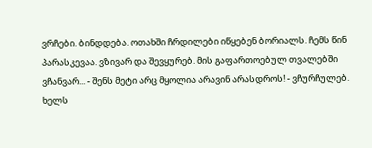ვრჩები. ბინდდება. ოთახში ჩრდილები იწყებენ ბორიალს. ჩემს წინ პარასკევაა. ვზივარ და შევყურებ. მის გაფართოებულ თვალებში ვჩანვარ... - შენს მეტი არც მყოლია არავინ არასდროს! - ვჩურჩულებ. ხელს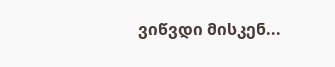ვიწვდი მისკენ...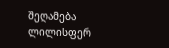შეღამება ლილისფერ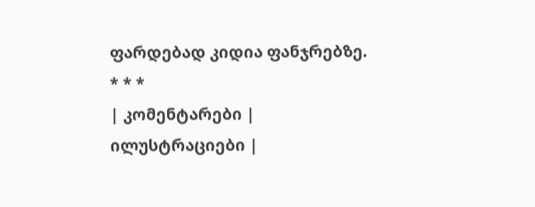ფარდებად კიდია ფანჯრებზე.
* * *
| კომენტარები |
ილუსტრაციები |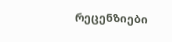რეცენზიები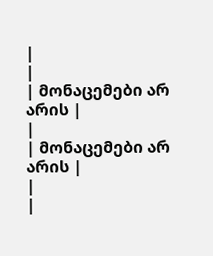|
|
| მონაცემები არ არის |
|
| მონაცემები არ არის |
|
|